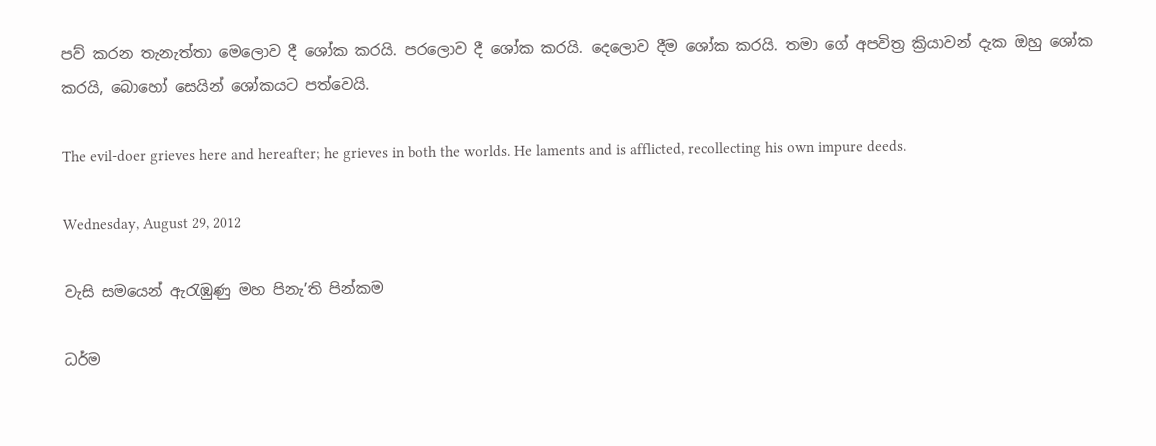පව් කරන තැනැත්තා මෙලොව දී ශෝක කරයි. පරලොව දී ශෝක කරයි. දෙලොව දීම ශෝක කරයි. තමා ගේ අපවිත්‍ර ක්‍රියාවන් දැක ඔහු ශෝක කරයි, බොහෝ සෙයින් ශෝකයට පත්වෙයි.

The evil-doer grieves here and hereafter; he grieves in both the worlds. He laments and is afflicted, recollecting his own impure deeds.

Wednesday, August 29, 2012

වැසි සමයෙන් ඇරැඹුණු මහ පිනැ’ති පින්කම

ධර්ම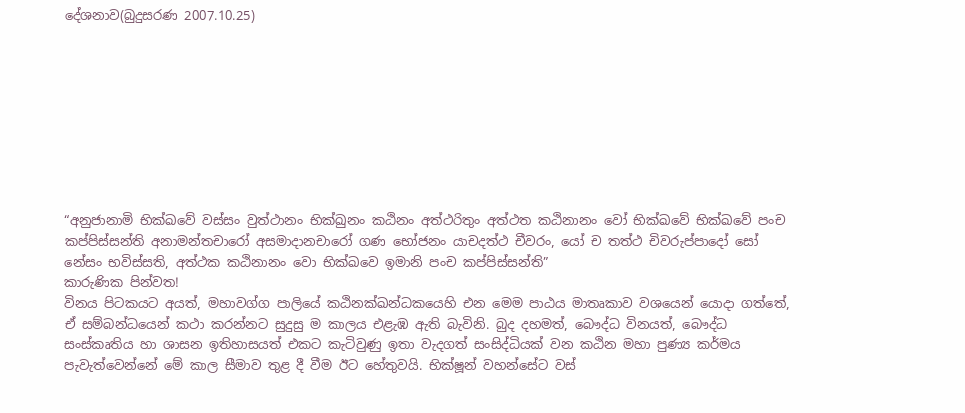දේශනාව(බුදුසරණ 2007.10.25)









“අනුජානාමි භික්ඛවේ වස්සං වුත්ථානං භික්ඛුනං කඨිනං අත්ථරිතුං අත්ථත කඨිනානං වෝ භික්ඛවේ භික්ඛවේ පංච කප්පිස්සන්ති අනාමන්තචාරෝ අසමාදානචාරෝ ගණ භෝජනං යාචදත්ථ චීවරං, යෝ ච තත්ථ චිවරුප්පාදෝ සෝ නේසං භවිස්සති, අත්ථක කඨිනානං වො භික්ඛවෙ ඉමානි පංච කප්පිස්සන්ති”
කාරුණික පින්වත!
විනය පිටකයට අයත්, මහාවග්ග පාලියේ කඨිනක්ඛන්ධකයෙහි එන මෙම පාඨය මාතෘකාව වශයෙන් යොදා ගත්තේ, ඒ සම්බන්ධයෙන් කථා කරන්නට සුදුසු ම කාලය එළැඹ ඇති බැවිනි. බුද දහමත්, බෞද්ධ විනයත්, බෞද්ධ සංස්කෘතිය හා ශාසන ඉතිහාසයත් එකට කැටිවුණු ඉතා වැදගත් සංසිද්ධියක් වන කඨින මහා පුණ්‍ය කර්මය පැවැත්වෙන්නේ මේ කාල සීමාව තුළ දී වීම ඊට හේතුවයි. භික්ෂූන් වහන්සේට වස්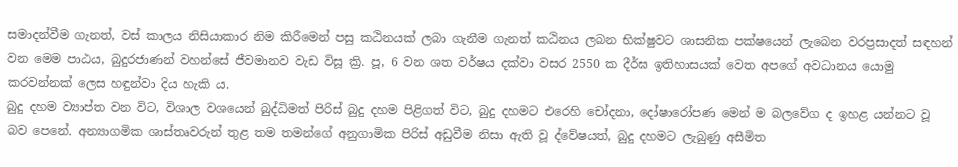සමාදන්වීම ගැනත්, වස් කාලය නිසියාකාර නිම කිරීමෙන් පසු කඨිනයක් ලබා ගැනීම ගැනත් කඨිනය ලබන භික්ෂුවට ශාසනික පක්ෂයෙන් ලැබෙන වරප්‍රසාදත් සඳහන් වන මෙම පාඨය, බුදුරජාණන් වහන්සේ ජීවමානව වැඩ විසූ ක්‍රි. පූ, 6 වන ශත වර්ෂය දක්වා වසර 2550 ක දීර්ඝ ඉතිහාසයක් වෙත අපගේ අවධානය යොමු කරවන්නක් ලෙස හඳුන්වා දිය හැකි ය.
බුදු දහම ව්‍යාප්ත වන විට, විශාල වශයෙන් බුද්ධිමත් පිරිස් බුදු දහම පිළිගත් විට, බුදු දහමට එරෙහි චෝදනා, දෝෂාරෝපණ මෙන් ම බලවේග ද ඉහළ යන්නට වූ බව පෙනේ. අන්‍යාගමික ශාස්තෘවරුන් තුළ තම තමන්ගේ අනුගාමික පිරිස් අඩුවීම නිසා ඇති වූ ද්වේෂයත්, බුදු දහමට ලැබුණු අසීමිත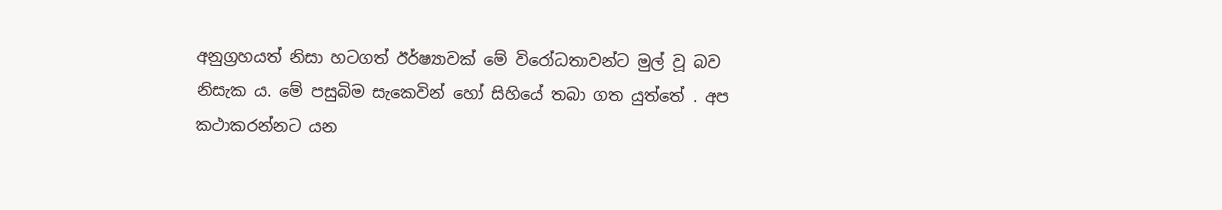අනුග්‍රහයත් නිසා හටගත් ඊර්ෂ්‍යාවක් මේ විරෝධතාවන්ට මුල් වූ බව නිසැක ය. මේ පසුබිම සැකෙවින් හෝ සිහියේ තබා ගත යුත්තේ . අප කථාකරන්නට යන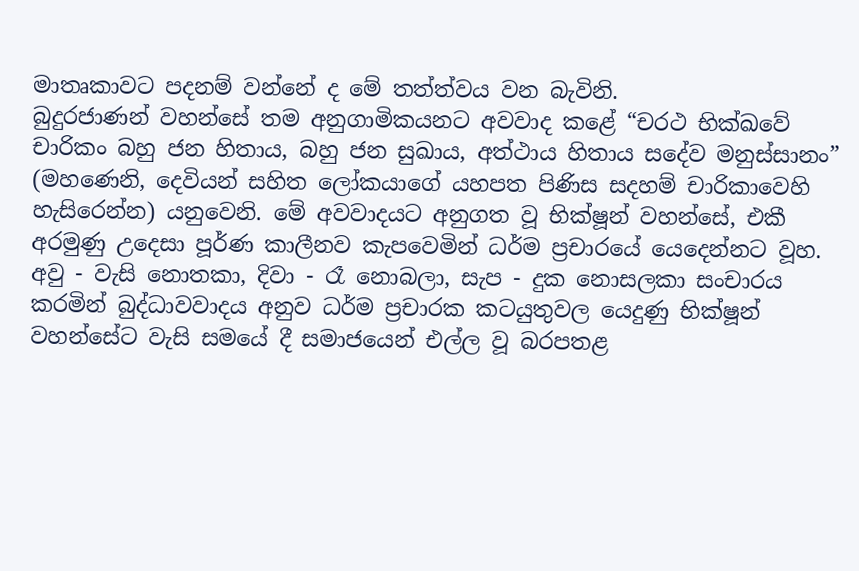මාතෘකාවට පදනම් වන්නේ ද මේ තත්ත්වය වන බැවිනි.
බුදුරජාණන් වහන්සේ තම අනුගාමිකයනට අවවාද කළේ “චරථ භික්ඛවේ චාරිකං බහු ජන හිතාය, බහු ජන සුඛාය, අත්ථාය හිතාය සදේව මනුස්සානං” (මහණෙනි, දෙවියන් සහිත ලෝකයාගේ යහපත පිණිස සදහම් චාරිකාවෙහි හැසිරෙන්න) යනුවෙනි. මේ අවවාදයට අනුගත වූ භික්ෂූන් වහන්සේ, එකී අරමුණු උදෙසා පූර්ණ කාලීනව කැපවෙමින් ධර්ම ප්‍රචාරයේ යෙදෙන්නට වූහ.
අවු - වැසි නොතකා, දිවා - රෑ නොබලා, සැප - දුක නොසලකා සංචාරය කරමින් බුද්ධාවවාදය අනුව ධර්ම ප්‍රචාරක කටයුතුවල යෙදුණු භික්ෂූන් වහන්සේට වැසි සමයේ දී සමාජයෙන් එල්ල වූ බරපතළ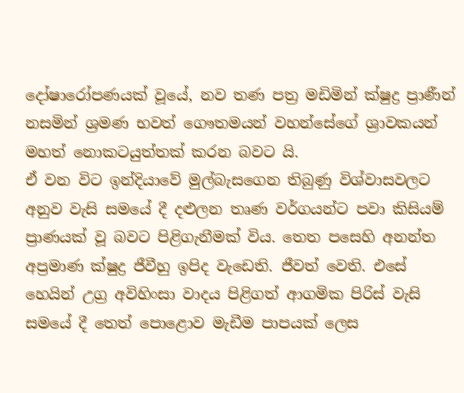දෝෂාරෝපණයක් වූයේ, නව තණ පත්‍ර මඩිමින් ක්ෂුද්‍ර ප්‍රාණීන් නසමින් ශ්‍රමණ භවත් ගෞතමයන් වහන්සේගේ ශ්‍රාවකයන් මහත් නොකටයුත්තක් කරන බවට යි.
ඒ වන විට ඉන්දියාවේ මුල්බැසගෙන තිබුණු විශ්වාසවලට අනුව වැසි සමයේ දී දළුලන තෘණ වර්ගයන්ට පවා කිසියම් ප්‍රාණයක් වූ බවට පිළිගැනීමක් විය. තෙත පසෙහි අනන්ත අප්‍රමාණ ක්ෂුද්‍ර ජීවීහු ඉපිද වැඩෙති. ජීවත් වෙති. එසේ හෙයින් උග්‍ර අවිහිංසා වාදය පිළිගත් ආගමික පිරිස් වැසි සමයේ දී තෙත් පොළොව මැඩීම පාපයක් ලෙස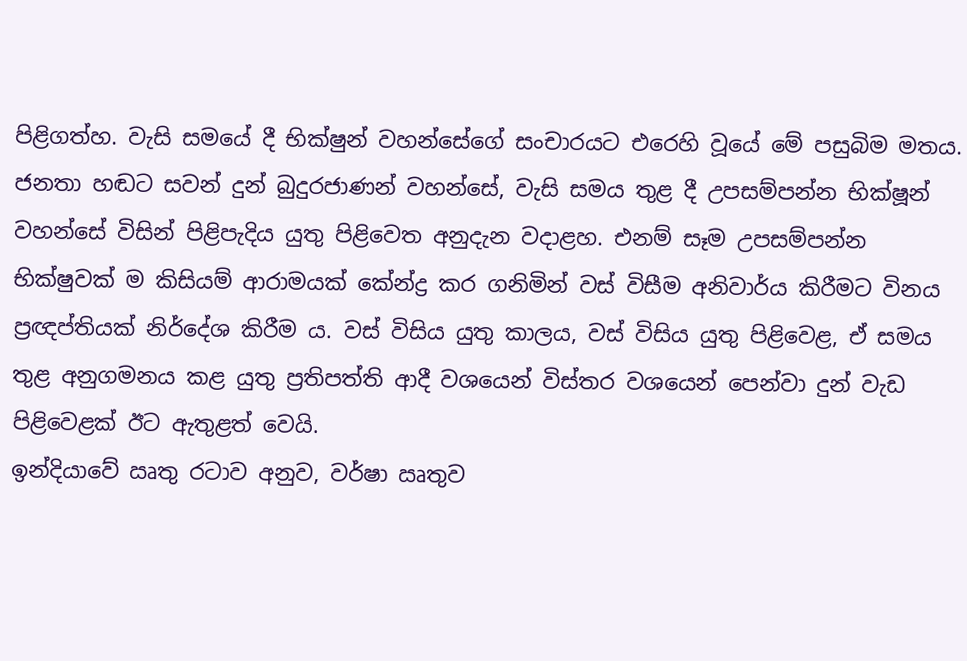පිළිගත්හ. වැසි සමයේ දී භික්ෂුන් වහන්සේගේ සංචාරයට එරෙහි වූයේ මේ පසුබිම මතය.
ජනතා හඬට සවන් දුන් බුදුරජාණන් වහන්සේ, වැසි සමය තුළ දී උපසම්පන්න භික්ෂූන් වහන්සේ විසින් පිළිපැදිය යුතු පිළිවෙත අනුදැන වදාළහ. එනම් සෑම උපසම්පන්න භික්ෂුවක් ම කිසියම් ආරාමයක් කේන්ද්‍ර කර ගනිමින් වස් විසීම අනිවාර්ය කිරීමට විනය ප්‍රඥප්තියක් නිර්දේශ කිරීම ය. වස් විසිය යුතු කාලය, වස් විසිය යුතු පිළිවෙළ, ඒ සමය තුළ අනුගමනය කළ යුතු ප්‍රතිපත්ති ආදී වශයෙන් විස්තර වශයෙන් පෙන්වා දුන් වැඩ පිළිවෙළක් ඊට ඇතුළත් වෙයි.
ඉන්දියාවේ ඍතු රටාව අනුව, වර්ෂා ඍතුව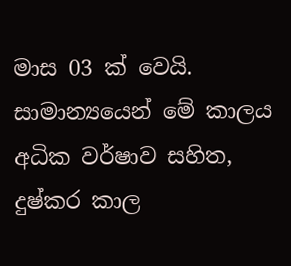මාස 03 ක් වෙයි. සාමාන්‍යයෙන් මේ කාලය අධික වර්ෂාව සහිත, දුෂ්කර කාල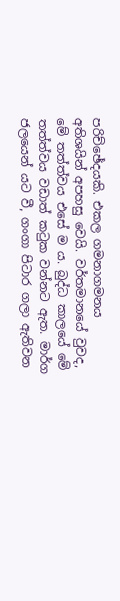පරිච්ඡේදයකි. එකල ගමනාගමනය අතිශයින් අපහසු වෙයි. වර්තමානයේ වුවද, මේ තත්ත්වය එසේ ම ය. බුද්ධ කාලයේ මේ තත්ත්වය වඩාත් කටුක වන්නට ඇත. මාර්ග ජලයෙන් යට වී, ගංගා පිටාර ගලා ඇතිවන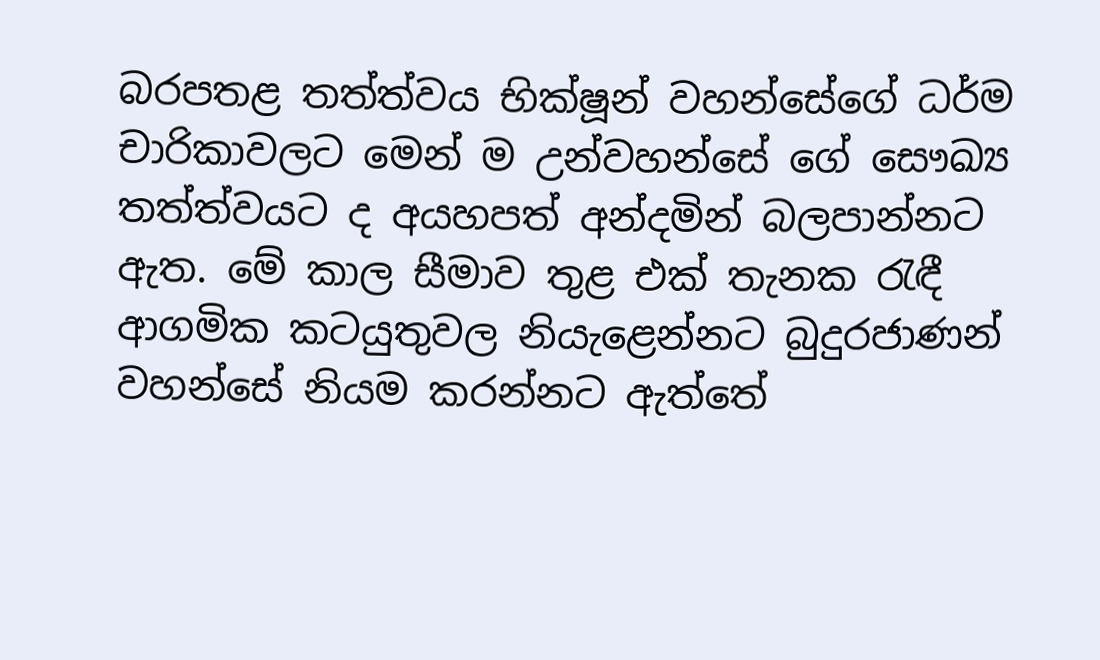බරපතළ තත්ත්වය භික්ෂූන් වහන්සේගේ ධර්ම චාරිකාවලට මෙන් ම උන්වහන්සේ ගේ සෞඛ්‍ය තත්ත්වයට ද අයහපත් අන්දමින් බලපාන්නට ඇත. මේ කාල සීමාව තුළ එක් තැනක රැඳී ආගමික කටයුතුවල නියැළෙන්නට බුදුරජාණන් වහන්සේ නියම කරන්නට ඇත්තේ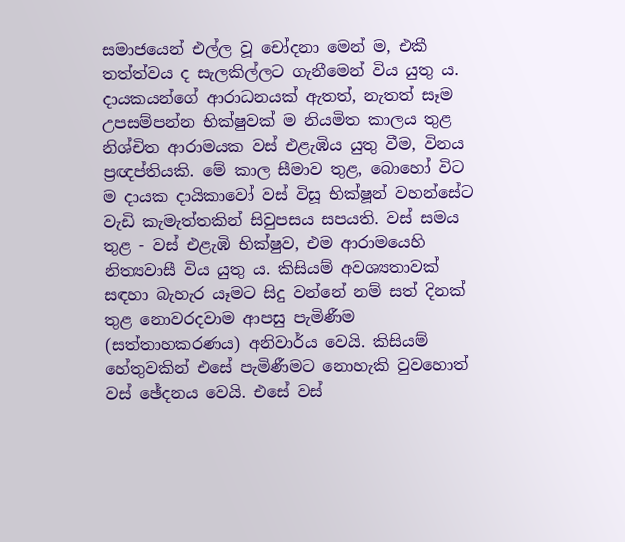සමාජයෙන් එල්ල වූ චෝදනා මෙන් ම, එකී තත්ත්වය ද සැලකිල්ලට ගැනීමෙන් විය යුතු ය.
දායකයන්ගේ ආරාධනයක් ඇතත්, නැතත් සෑම උපසම්පන්න භික්ෂුවක් ම නියමිත කාලය තුළ නිශ්චිත ආරාමයක වස් එළැඹිය යුතු වීම, විනය ප්‍රඥප්තියකි. මේ කාල සීමාව තුළ, බොහෝ විට ම දායක දායිකාවෝ වස් විසූ භික්ෂූන් වහන්සේට වැඩි කැමැත්තකින් සිවුපසය සපයති. වස් සමය තුළ - වස් එළැඹි භික්ෂුව, එම ආරාමයෙහි නිත්‍යවාසී විය යුතු ය. කිසියම් අවශ්‍යතාවක් සඳහා බැහැර යෑමට සිදු වන්නේ නම් සත් දිනක් තුළ නොවරදවාම ආපසු පැමිණීම (සත්තාහකරණය) අනිවාර්ය වෙයි. කිසියම් හේතුවකින් එසේ පැමිණීමට නොහැකි වුවහොත් වස් ඡේදනය වෙයි. එසේ වස්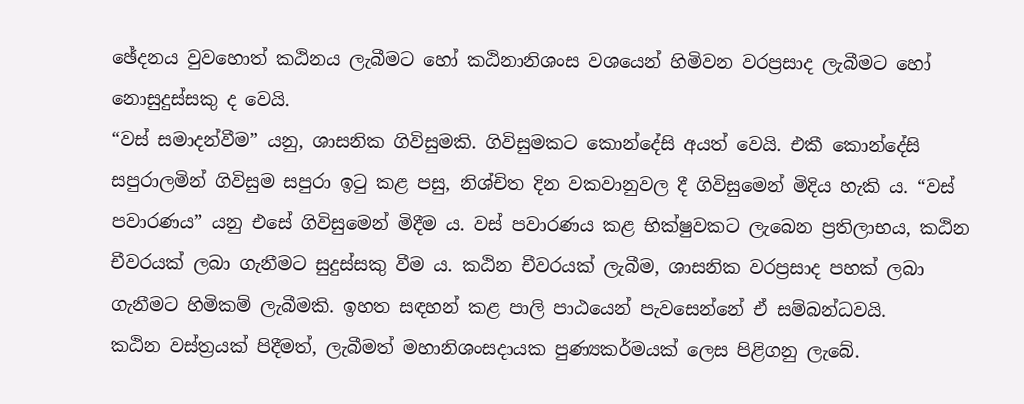ඡේදනය වුවහොත් කඨිනය ලැබීමට හෝ කඨිනානිශංස වශයෙන් හිමිවන වරප්‍රසාද ලැබීමට හෝ නොසුදුස්සකු ද වෙයි.
“වස් සමාදන්වීම” යනු, ශාසනික ගිවිසුමකි. ගිවිසුමකට කොන්දේසි අයත් වෙයි. එකී කොන්දේසි සපුරාලමින් ගිවිසුම සපුරා ඉටු කළ පසු, නිශ්චිත දින වකවානුවල දී ගිවිසුමෙන් මිදිය හැකි ය. “වස් පවාරණය” යනු එසේ ගිවිසුමෙන් මිදීම ය. වස් පවාරණය කළ භික්ෂුවකට ලැබෙන ප්‍රතිලාභය, කඨින චීවරයක් ලබා ගැනීමට සුදුස්සකු වීම ය. කඨින චීවරයක් ලැබීම, ශාසනික වරප්‍රසාද පහක් ලබා ගැනීමට හිමිකම් ලැබීමකි. ඉහත සඳහන් කළ පාලි පාඨයෙන් පැවසෙන්නේ ඒ සම්බන්ධවයි.
කඨින වස්ත්‍රයක් පිදීමත්, ලැබීමත් මහානිශංසදායක පුණ්‍යකර්මයක් ලෙස පිළිගනු ලැබේ.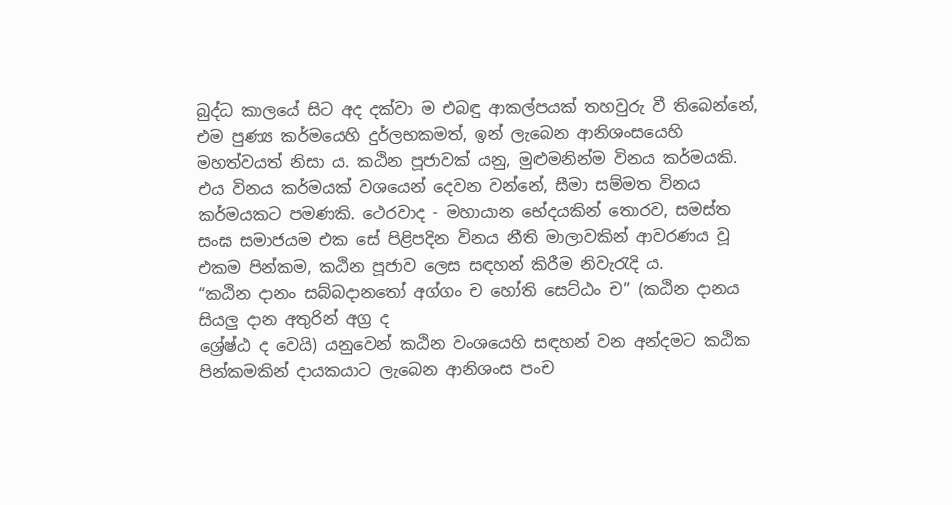බුද්ධ කාලයේ සිට අද දක්වා ම එබඳු ආකල්පයක් තහවුරු වී තිබෙන්නේ, එම පුණ්‍ය කර්මයෙහි දුර්ලභකමත්, ඉන් ලැබෙන ආනිශංසයෙහි මහත්වයත් නිසා ය. කඨින පූජාවක් යනු, මුළුමනින්ම විනය කර්මයකි. එය විනය කර්මයක් වශයෙන් දෙවන වන්නේ, සීමා සම්මත විනය කර්මයකට පමණකි. ථෙරවාද - මහායාන භේදයකින් තොරව, සමස්ත සංඝ සමාජයම එක සේ පිළිපදින විනය නීති මාලාවකින් ආවරණය වූ එකම පින්කම, කඨින පූජාව ලෙස සඳහන් කිරීම නිවැරැදි ය.
“කඨින දානං සබ්බදානතෝ අග්ගං ච හෝති සෙට්ඨං ච” (කඨින දානය සියලු දාන අතුරින් අග්‍ර ද
ශ්‍රේෂ්ඨ ද වෙයි) යනුවෙන් කඨින වංශයෙහි සඳහන් වන අන්දමට කඨික පින්කමකින් දායකයාට ලැබෙන ආනිශංස පංච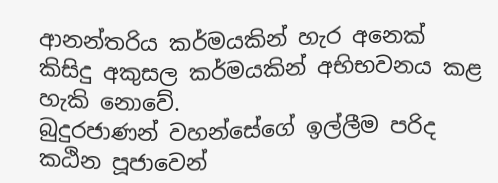ආනන්තරිය කර්මයකින් හැර අනෙක් කිසිදු අකුසල කර්මයකින් අභිභවනය කළ හැකි නොවේ.
බුදුරජාණන් වහන්සේගේ ඉල්ලීම පරිද කඨින පූජාවෙන්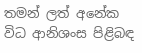තමන් ලත් අනේක විධ ආනිශංස පිළිබඳ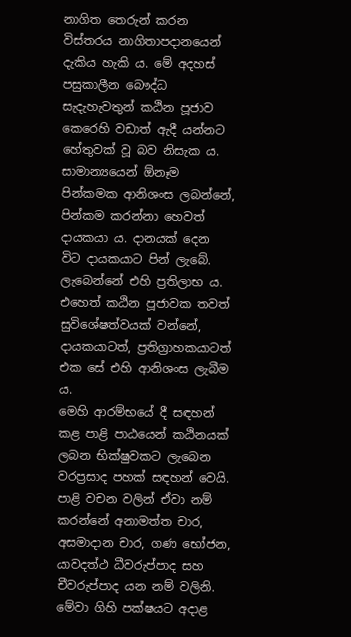නාගිත තෙරුන් කරන විස්තරය නාගිතාපදානයෙන් දැකිය හැකි ය. මේ අදහස් පසුකාලීන බෞද්ධ සැදැහැවතුන් කඨින පූජාව කෙරෙහි වඩාත් ඇදී යන්නට හේතුවක් වූ බව නිසැක ය.
සාමාන්‍යයෙන් ඕනෑම පින්කමක ආනිශංස ලබන්නේ, පින්කම කරන්නා හෙවත් දායකයා ය. දානයක් දෙන විට දායකයාට පින් ලැබේ. ලැබෙන්නේ එහි ප්‍රතිලාභ ය. එහෙත් කඨින පූජාවක තවත් සුවිශේෂත්වයක් වන්නේ, දායකයාටත්, ප්‍රතිග්‍රාහකයාටත් එක සේ එහි ආනිශංස ලැබීම ය.
මෙහි ආරම්භයේ දී සඳහන් කළ පාළි පාඨයෙන් කඨිනයක් ලබන භික්ෂුවකට ලැබෙන වරප්‍රසාද පහක් සඳහන් වෙයි. පාළි වචන වලින් ඒවා නම් කරන්නේ අනාමත්ත චාර, අසමාදාන චාර, ගණ භෝජන, යාවදත්ථ ධීවරුප්පාද සහ චීවරුප්පාද යන නම් වලිනි. මේවා ගිහි පක්ෂයට අදාළ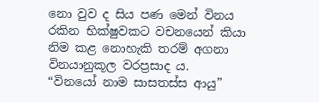නො වුව ද සිය පණ මෙන් විනය රකින භික්ෂුවකට වචනයෙන් කියා නිම කළ නොහැකි තරම් අගනා විනයානුකූල වරප්‍රසාද ය.
“විනයෝ නාම සාසතස්ස ආයු”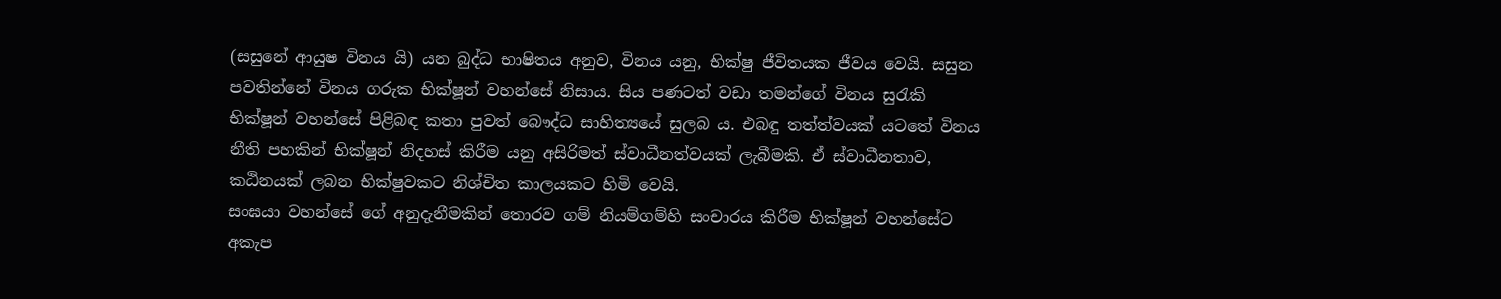(සසුනේ ආයුෂ විනය යි) යන බුද්ධ භාෂිතය අනුව, විනය යනු, භික්ෂු ජීවිතයක ජීවය වෙයි. සසුන පවතින්නේ විනය ගරුක භික්ෂූන් වහන්සේ නිසාය. සිය පණටත් වඩා තමන්ගේ විනය සුරැකි භික්ෂූන් වහන්සේ පිළිබඳ කතා පුවත් බෞද්ධ සාහිත්‍යයේ සුලබ ය. එබඳු තත්ත්වයක් යටතේ විනය නීති පහකින් භික්ෂූන් නිදහස් කිරීම යනු අසිරිමත් ස්වාධීනත්වයක් ලැබීමකි. ඒ ස්වාධීනතාව, කඨිනයක් ලබන භික්ෂුවකට නිශ්චිත කාලයකට හිමි වෙයි.
සංඝයා වහන්සේ ගේ අනුදැනීමකින් තොරව ගම් නියම්ගම්හි සංචාරය කිරීම භික්ෂූන් වහන්සේට අකැප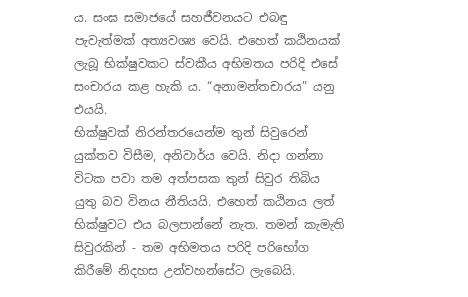ය. සංඝ සමාජයේ සහජීවනයට එබඳු පැවැත්මක් අත්‍යවශ්‍ය වෙයි. එහෙත් කඨිනයක් ලැබූ භික්ෂුවකට ස්වකීය අභිමතය පරිදි එසේ සංචාරය කළ හැකි ය. “අනාමන්තචාරය” යනු එයයි.
භික්ෂුවක් නිරන්තරයෙන්ම තුන් සිවුරෙන් යුක්තව විසීම, අනිවාර්ය වෙයි. නිදා ගන්නා විටක පවා තම අත්පසක තුන් සිවුර තිබිය යුතු බව විනය නීතියයි. එහෙත් කඨිනය ලත් භික්ෂුවට එය බලපාන්නේ නැත. තමන් කැමැති සිවුරකින් - තම අභිමතය පරිදි පරිභෝග කිරීමේ නිදහස උන්වහන්සේට ලැබෙයි.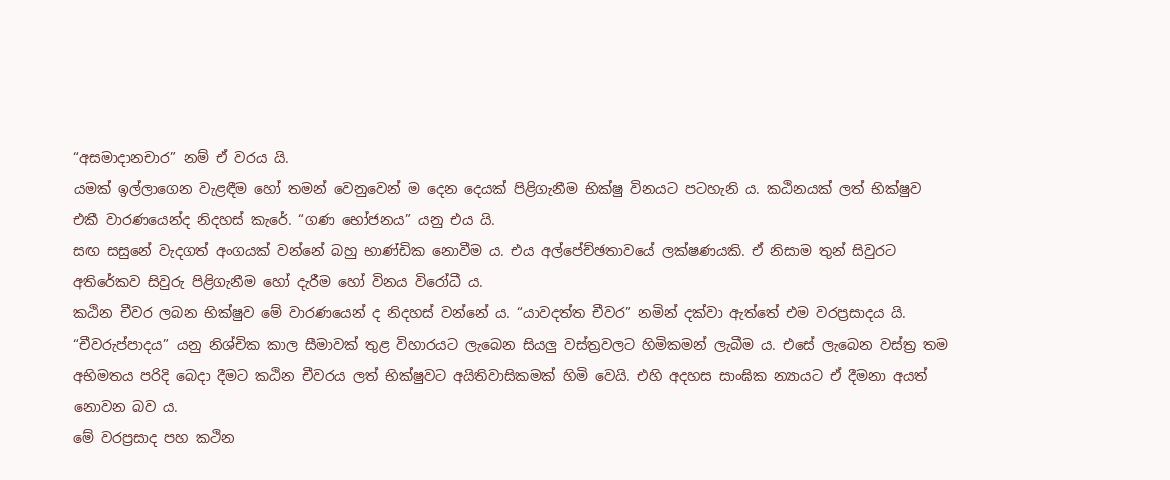“අසමාදානචාර” නම් ඒ වරය යි.
යමක් ඉල්ලාගෙන වැළඳීම හෝ තමන් වෙනුවෙන් ම දෙන දෙයක් පිළිගැනීම භික්ෂු විනයට පටහැනි ය. කඨිනයක් ලත් භික්ෂුව එකී වාරණයෙන්ද නිදහස් කැරේ. “ගණ භෝජනය” යනු එය යි.
සඟ සසුනේ වැදගත් අංගයක් වන්නේ බහු භාණ්ඩික නොවීම ය. එය අල්පේච්ඡතාවයේ ලක්ෂණයකි. ඒ නිසාම තුන් සිවුරට අතිරේකව සිවුරු පිළිගැනීම හෝ දැරීම හෝ විනය විරෝධී ය.
කඨින චීවර ලබන භික්ෂුව මේ වාරණයෙන් ද නිදහස් වන්නේ ය. “යාවදත්ත චීවර” නමින් දක්වා ඇත්තේ එම වරප්‍රසාදය යි.
“චීවරුප්පාදය” යනු නිශ්චික කාල සීමාවක් තුළ විහාරයට ලැබෙන සියලු වස්ත්‍රවලට හිමිකමන් ලැබීම ය. එසේ ලැබෙන වස්ත්‍ර තම අභිමතය පරිදි බෙදා දීමට කඨින චීවරය ලත් භික්ෂුවට අයිතිවාසිකමක් හිමි වෙයි. එහි අදහස සාංඝික න්‍යායට ඒ දීමනා අයත් නොවන බව ය.
මේ වරප්‍රසාද පහ කථින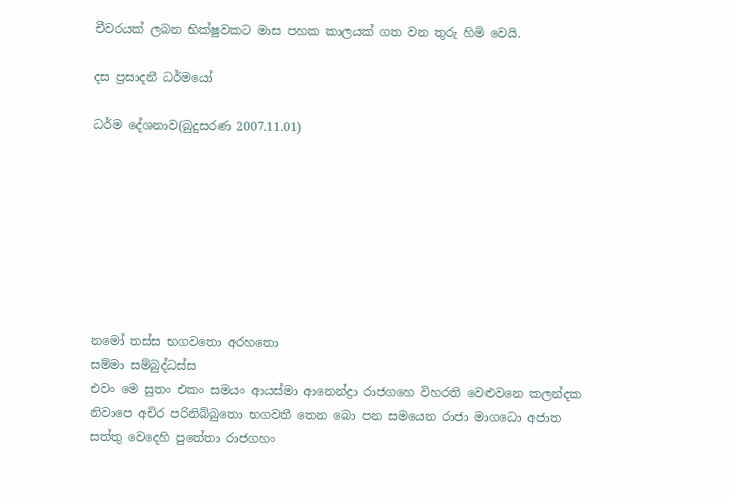චීවරයක් ලබන භික්ෂුවකට මාස පහක කාලයක් ගත වන තුරු හිමි වෙයි.

දස ප්‍රසාදනී ධර්මයෝ

ධර්ම දේශනාව(බුදුසරණ 2007.11.01)








නමෝ තස්ස භගවතො අරහතො
සම්මා සම්බුද්ධස්ස
එවං මෙ සුතං එකං සමයං ආයස්මා ආන‍ෙන්ද්‍රා රාජගහෙ විහරති වෙළුවනෙ කලන්දක නිවාපෙ අචිර පරිනිබ්බුතො භගවතී තෙන බො පන සමයෙන රාජා මාගධො අජාත සත්තු වෙදෙහි පුතේතා රාජගහං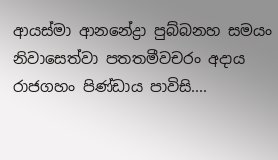ආයස්මා ආනනේද්‍රා පුබ්බනහ සමයං නිවාසෙත්වා පතතමීවචරං අදාය රාජගහං පිණ්ඩාය පාවිසි....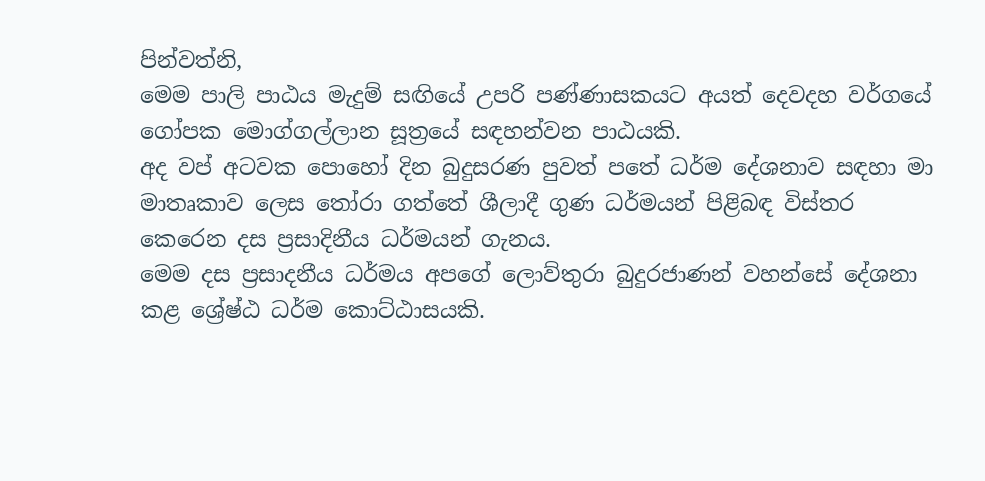පින්වත්නි,
මෙම පාලි පාඨය මැදුම් සඟියේ උපරි පණ්ණාසකයට අයත් දෙවදහ වර්ගයේ ගෝපක මොග්ගල්ලාන සූත්‍රයේ සඳහන්වන පාඨයකි.
අද වප් අටවක පොහෝ දින බුදුසරණ පුවත් පතේ ධර්ම දේශනාව සඳහා මා මාතෘකාව ලෙස තෝරා ගත්තේ ශීලාදී ගුණ ධර්මයන් පිළිබඳ විස්තර කෙරෙන දස ප්‍රසාදිනීය ධර්මයන් ගැනය.
මෙම දස ප්‍රසාදනීය ධර්මය අපගේ ලොව්තුරා බුදුරජාණන් වහන්සේ දේශනා කළ ශ්‍රේෂ්ඨ ධර්ම කොට්ඨාසයකි.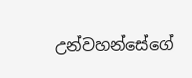උන්වහන්සේගේ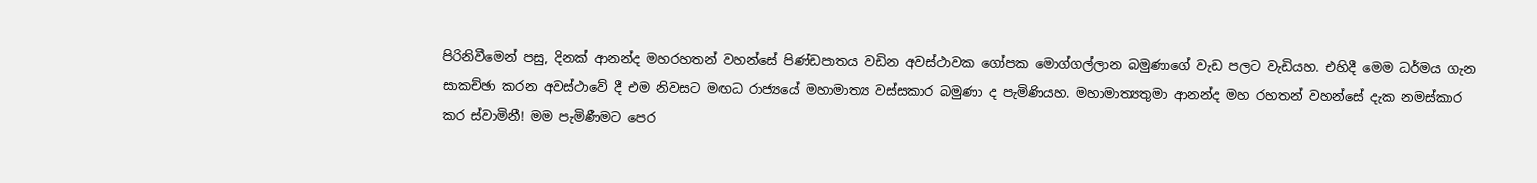පිරිනිවීමෙන් පසු, දිනක් ආනන්ද මහරහතන් වහන්සේ පිණ්ඩපාතය වඩින අවස්ථාවක ගෝපක මොග්ගල්ලාන බමුණාගේ වැඩ පලට වැඩියහ. එහිදී මෙම ධර්මය ගැන සාකච්ඡා කරන අවස්ථාවේ දී එම නිවසට මඟධ රාජ්‍යයේ මහාමාත්‍ය වස්සකාර බමුණා ද පැමිණියහ. මහාමාත්‍යතුමා ආනන්ද මහ රහතන් වහන්සේ දැක නමස්කාර කර ස්වාමිනී! මම පැමිණීමට පෙර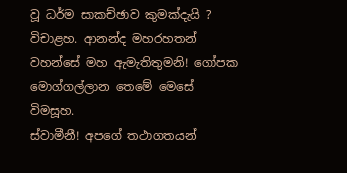වූ ධර්ම සාකච්ඡාව කුමක්දැයි ? විචාළහ. ආනන්ද මහරහතන් වහන්සේ මහ ඇමැතිතුමනි! ගෝපක මොග්ගල්ලාන තෙමේ මෙසේ විමසූහ.
ස්වාමීනී! අපගේ තථාගතයන්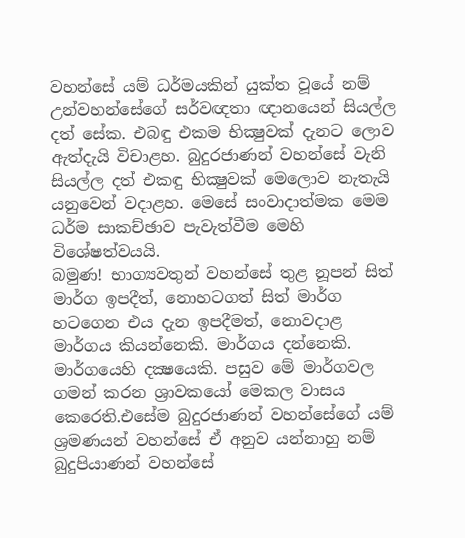වහන්සේ යම් ධර්මයකින් යුක්ත වූයේ නම් උන්වහන්සේගේ සර්වඥතා ඥානයෙන් සියල්ල දත් සේක. එබඳු එකම භික්‍ෂුවක් දැනට ලොව ඇත්දැයි විචාළහ. බුදුරජාණන් වහන්සේ වැනි සියල්ල දත් එකඳු භික්‍ෂුවක් මෙලොව නැතැයි යනුවෙන් වදාළහ. මෙසේ සංවාදාත්මක මෙම ධර්ම සාකච්ඡාව පැවැත්වීම මෙහි විශේෂත්වයයි.
බමුණ! භාග්‍යවතුන් වහන්සේ තුළ නූපන් සිත් මාර්ග ඉපදීත්, නොහටගත් සිත් මාර්ග හටගෙන එය දැන ඉපදීමත්, නොවදාළ මාර්ගය කියන්නෙකි. මාර්ගය දන්නෙකි. මාර්ගයෙහි දක්‍ෂයෙකි. පසුව මේ මාර්ගවල ගමන් කරන ශ්‍රාවකයෝ මෙකල වාසය කෙරෙති.එසේම බුදුරජාණන් වහන්සේගේ යම් ශ්‍රමණයන් වහන්සේ ඒ අනුව යන්නාහු නම් බුදුපියාණන් වහන්සේ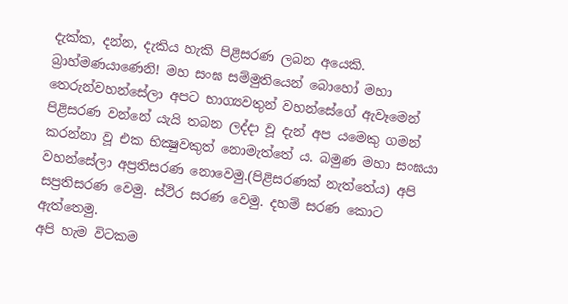දැක්ක, දන්න, දැකිය හැකි පිළිසරණ ලබන අයෙකි.
බ්‍රාහ්මණයාණෙනි! මහ සංඝ සම්මුතියෙන් බොහෝ මහා තෙරුන්වහන්සේලා අපට භාග්‍යවතුන් වහන්සේගේ ඇවෑමෙන් පිළිසරණ වන්නේ යැයි තබන ලද්දා වූ දැන් අප යමෙකු ගමන් කරන්නා වූ එක භික්‍ෂුවකුත් නොමැත්තේ ය. බමුණ මහා සංඝයා වහන්සේලා අප්‍රතිසරණ නොවෙමු.(පිළිසරණක් නැත්තේය) අපි සප්‍රතිසරණ වෙමු. ස්ථිර සරණ වෙමු. දහම් සරණ කොට ඇත්තෙමු.
අපි හැම විටකම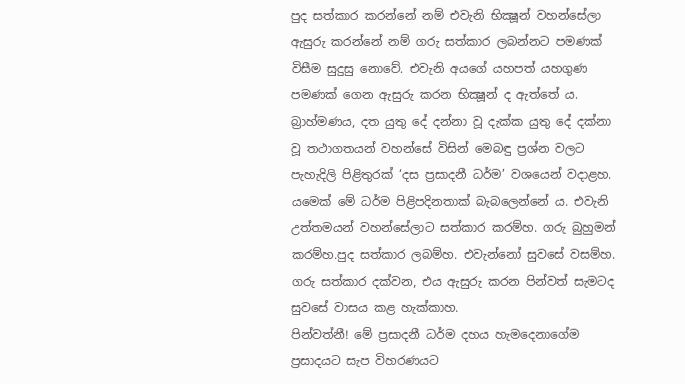පුද සත්කාර කරන්නේ නම් එවැනි භික්‍ෂූන් වහන්සේලා ඇසුරු කරන්නේ නම් ගරු සත්කාර ලබන්නට පමණක් විසීම සුදුසු නොවේ. එවැනි අයගේ යහපත් යහගුණ පමණක් ගෙන ඇසුරු කරන භික්‍ෂූන් ද ඇත්තේ ය. බ්‍රාහ්මණය, දත යුතු දේ දන්නා වූ දැක්ක යුතු දේ දක්නා වූ තථාගතයන් වහන්සේ විසින් මෙබඳු ප්‍රශ්න වලට පැහැදිලි පිළිතුරක් ‘දස ප්‍රසාදනී ධර්ම’ වශයෙන් වදාළහ. යමෙක් මේ ධර්ම පිළිපදිනතාක් බැබලෙන්නේ ය. එවැනි උත්තමයන් වහන්සේලාට සත්කාර කරම්හ. ගරු බුහුමන් කරම්හ.පුද සත්කාර ලබම්හ. එවැන්නෝ සුවසේ වසම්හ. ගරු සත්කාර දක්වන, එය ඇසුරු කරන පින්වත් සැමටද සුවසේ වාසය කළ හැක්කාහ.
පින්වත්නී! මේ ප්‍රසාදනී ධර්ම දහය හැමදෙනාගේම ප්‍රසාදයට සැප විහරණයට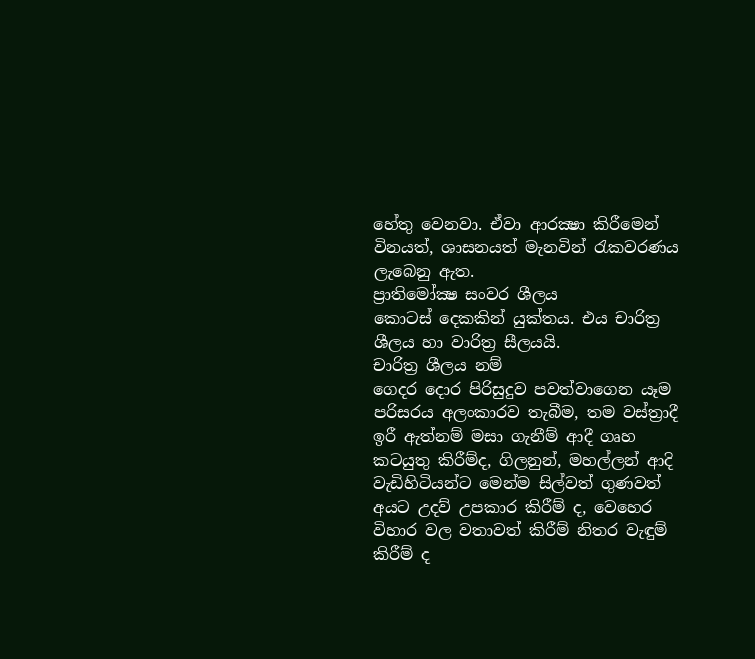හේතු වෙනවා. ඒවා ආරක්‍ෂා කිරීමෙන් විනයත්, ශාසනයත් මැනවින් රැකවරණය ලැබෙනු ඇත.
ප්‍රාතිමෝක්‍ෂ සංවර ශීලය
කොටස් දෙකකින් යුක්තය. එය චාරිත්‍ර ශීලය හා වාරිත්‍ර සීලයයි.
චාරිත්‍ර ශීලය නම්
ගෙදර දොර පිරිසුදුව පවත්වාගෙන යෑම පරිසරය අලංකාරව තැබීම, තම වස්ත්‍රාදී ඉරී ඇත්නම් මසා ගැනීම් ආදී ගෘහ කටයුතු කිරීම්ද, ගිලනුන්, මහල්ලන් ආදි වැඩිහිටියන්ට මෙන්ම සිල්වත් ගුණවත් අයට උදව් උපකාර කිරීම් ද, වෙහෙර විහාර වල වතාවත් කිරීම් නිතර වැඳුම් කිරීම් ද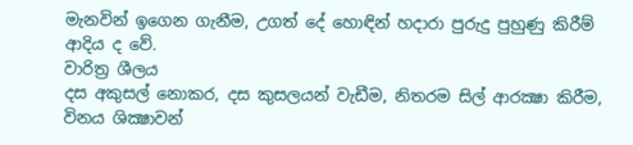මැනවින් ඉගෙන ගැනීම, උගත් දේ හොඳින් හදාරා පුරුදු පුහුණු කිරීම් ආදිය ද වේ.
වාරිත්‍ර ශීලය
දස අකුසල් නොකර, දස කුසලයන් වැඩීම, නිතරම සිල් ආරක්‍ෂා කිරීම, විනය ශික්‍ෂාවන්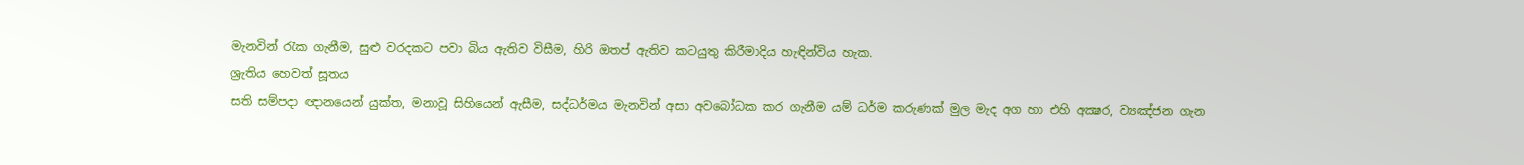මැනවින් රැක ගැනීම, සුළු වරදකට පවා බිය ඇතිව විසීම, හිරි ඔතප් ඇතිව කටයුතු කිරීමාදිය හැඳින්විය හැක.
ශ්‍රැතිය හෙවත් සූතය
සති සම්පදා ඥානයෙන් යුක්ත, මනාවූ සිහියෙන් ඇසීම, සද්ධර්මය මැනවින් අසා අවබෝධක කර ගැනීම යම් ධර්ම කරුණක් මුල මැද අග හා එහි අක්‍ෂර, ව්‍යඤ්ජන ගැන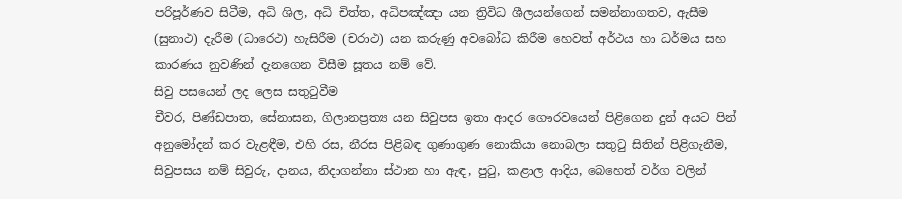පරිපූර්ණව සිටීම, අධි ශිල, අධි චිත්ත, අධිපඤ්ඤා යන ත්‍රිවිධ ශීලයන්ගෙන් සමන්නාගතව, ඇසීම (සුනාථ) දැරීම (ධාරෙථ) හැසිරීම (චරාථ) යන කරුණු අවබෝධ කිරීම හෙවත් අර්ථය හා ධර්මය සහ කාරණය නුවණින් දැනගෙන විසීම සූතය නම් වේ.
සිවු පසයෙන් ලද ලෙස සතුටුවීම
චීවර, පිණ්ඩපාත, සේනාසන, ගිලානප්‍රත්‍ය යන සිවුපස ඉතා ආදර ගෞරවයෙන් පිළිගෙන දුන් අයට පින් අනුමෝදන් කර වැළඳීම, එහි රස, නීරස පිළිබඳ ගුණාගුණ නොකියා නොබලා සතුටු සිතින් පිළිගැනීම, සිවුපසය නම් සිවුරු, දානය, නිදාගන්නා ස්ථාන හා ඇඳ, පුටු, කළාල ආදිය, බෙහෙත් වර්ග වලින්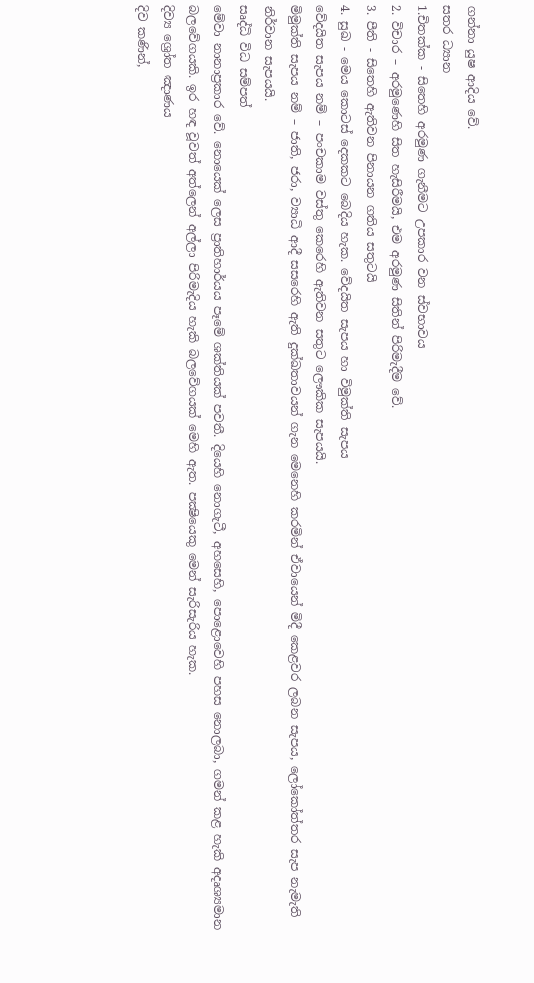ගන්නා යුෂ ආදිය වේ.
සතර ධ්‍යාන
1.චිතක්ක - සිතෙහි අරමුණ ගැනීමට උපකාර වන ස්වභාවය
2. විචාර – අරමුණෙහි සිත හැසිරීමයි, එම අරමුණ සිතින් පිරිමැදීම වේ.
3. පීති - සිතෙහි ඇතිවන පිනායන ගතිය සතුටයි
4. සුඛ - මෙය කොටස් දෙකකට බෙදිය හැක. වේදයිත සැපය හා විමුක්ති සැපය
වේදයිත සැපය නම් – පංචකාම වස්තු කෙරෙහි ඇතිවන සතුට ලෞකික සැපයයි.
මිමුක්ති සැපය නම් – ජාති, ජරා, ව්‍යාධි ආදී සසරෙහි ඇති දුක්ඛතාවයන් ගැන මෙනෙහි කරමින් ඒවායෙන් මිදී කෙළවර ලබන සැපය, ලෝකෝත්තර සැප නැමැති නිර්වාන සැපයයි.
සෘද්ධි විධ සම්පත්
මේවා නානාප්‍රකාර වේ. නොයෙක් ලෙස ප්‍රාතිහාර්යය පෑමේ ශක්තියක් පවතී. දියෙහි නොගැටී, අහසෙහි, පොළොවෙහි පහස නොලබා, ගමන් කළ හැකි අදෘශ්‍යමාන බලවේගයකි. ඉර හඳ වූවත් අත්ලෙන් අල්ලා පිරිමැදිය හැකි බලවේගයක් මෙහි ඇත. පක්‍ෂියෙකු මෙන් සැරිසැරිය හැක.
දිව්‍ය ශ්‍රෝත ඤාණය
දිව කණින්,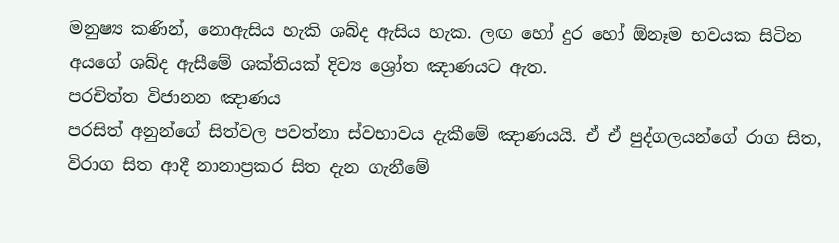මනුෂ්‍ය කණින්, නොඇසිය හැකි ශබ්ද ඇසිය හැක. ලඟ හෝ දුර හෝ ඕනෑම භවයක සිටින අයගේ ශබ්ද ඇසීමේ ශක්තියක් දිව්‍ය ශ්‍රෝත ඤාණයට ඇත.
පරචිත්ත විජානන ඤාණය
පරසිත් අනුන්ගේ සිත්වල පවත්නා ස්වභාවය දැකීමේ ඤාණයයි. ඒ ඒ පුද්ගලයන්ගේ රාග සිත, විරාග සිත ආදී නානාප්‍රකර සිත දැන ගැනීමේ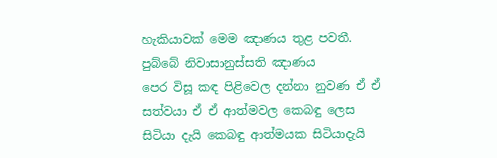හැකියාවක් මෙම ඤාණය තුළ පවතී.
පුබ්බේ නිවාසානුස්සති ඤාණය
පෙර විසූ කඳ පිළිවෙල දන්නා නුවණ ඒ ඒ සත්වයා ඒ ඒ ආත්මවල කෙබඳු ලෙස සිටියා දැයි කෙබඳු ආත්මයක සිටියාදැයි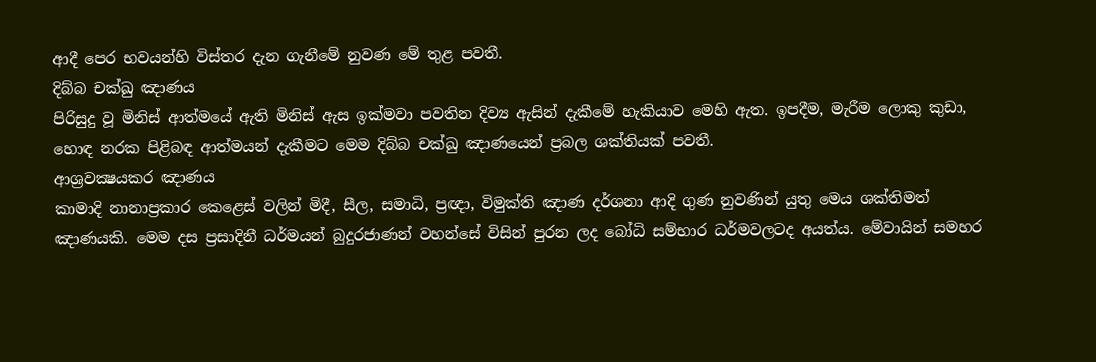ආදී පෙර භවයන්හි විස්තර දැන ගැනීමේ නුවණ මේ තුළ පවතී.
දිබ්බ චක්ඛු ඤාණය
පිරිසුදු වූ මිනිස් ආත්මයේ ඇති මිනිස් ඇස ඉක්මවා පවතින දිව්‍ය ඇසින් දැකීමේ හැකියාව මෙහි ඇත. ඉපදීම, මැරීම ලොකු කුඩා, හොඳ නරක පිළිබඳ ආත්මයන් දැකීමට මෙම දිබ්බ චක්ඛු ඤාණයෙන් ප්‍රබල ශක්තියක් පවතී.
ආශ්‍රවක්‍ෂයකර ඤාණය
කාමාදි නානාප්‍රකාර කෙළෙස් වලින් මිදී, සීල, සමාධි, ප්‍රඥා, විමුක්ති ඤාණ දර්ශනා ආදි ගුණ නුවණින් යුතු මෙය ශක්තිමත් ඤාණයකි. මෙම දස ප්‍රසාදිනී ධර්මයන් බුදුරජාණන් වහන්සේ විසින් පුරන ලද බෝධි සම්භාර ධර්මවලටද අයත්ය. මේවායින් සමහර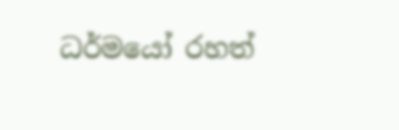ධර්මයෝ රහත්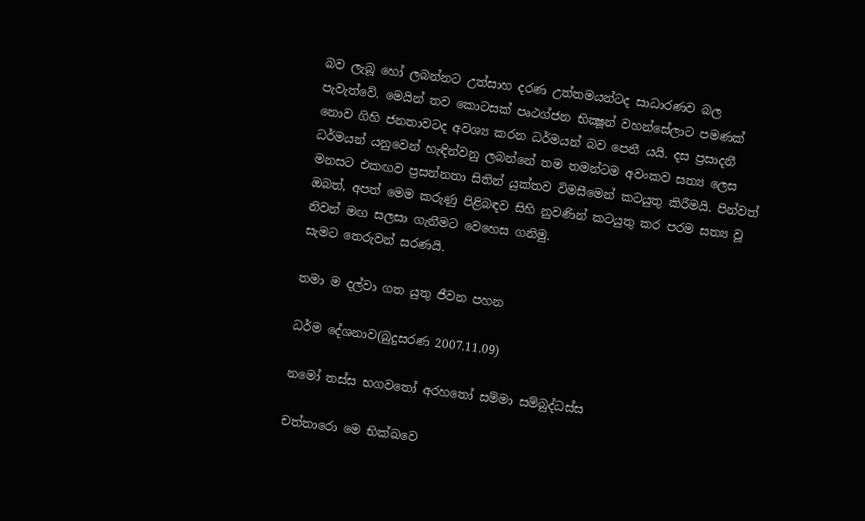බව ලැබූ හෝ ලබන්නට උත්සාහ දරණ උත්තමයන්ටද සාධාරණව බල පැවැත්වේ. මෙයින් තව කොටසක් පෘථග්ජන භික්‍ෂූන් වහන්සේලාට පමණක් නොව ගිහි ජනතාවටද අවශ්‍ය කරන ධර්මයන් බව පෙනී යයි. දස ප්‍රසාදනී ධර්මයන් යනුවෙන් හැඳින්වනු ලබන්නේ තම තමන්ටම අවංකව සත්‍ය ලෙස මනසට එකඟව ප්‍රසන්නතා සිතින් යුක්තව විමසීමෙන් කටයුතු කිරීමයි. පින්වත් ඔබත්, අපත් මෙම කරුණු පිළිබඳව සිහි නුවණින් කටයුතු කර පරම සත්‍ය වූ නිවන් මඟ සලසා ගැනීමට වෙහෙස ගනිමු.
සැමට තෙරුවන් සරණයි.

තමා ම දල්වා ගත යුතු ජීවන පහන

ධර්ම දේශනාව(බුදුසරණ 2007.11.09)

නමෝ තස්ස භගවතෝ අරහතෝ සම්මා සම්බුද්ධස්ස

චත්තාරො මෙ භික්‍ඛවෙ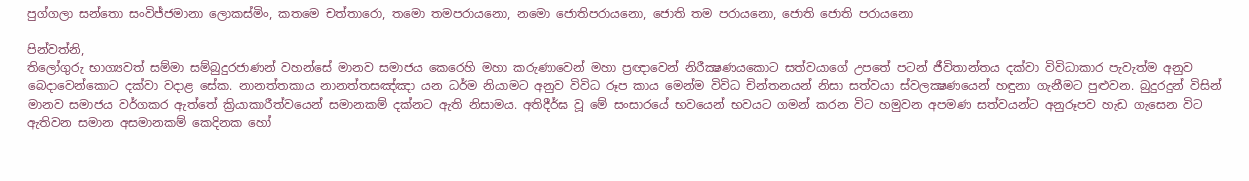පුග්ගලා සන්තො සංවිජ්ජමානා ලොකස්මිං, කතමෙ චත්තාරො, තමො තමපරායනො, නමො ජොතිපරායනො, ජොති තම පරායනො, ජොති ජොති පරායනො

පින්වත්නි,
තිලෝගුරු භාග්‍යවත් සම්මා සම්බුදුරජාණන් වහන්සේ මානව සමාජය කෙරෙහි මහා කරුණාවෙන් මහා ප්‍රඥාවෙන් නිරීක්‍ෂණයකොට සත්වයාගේ උපතේ පටන් ජීවිතාන්තය දක්වා විවිධාකාර පැවැත්ම අනුව බෙදාවෙන්කොට දක්වා වදාළ සේක. නානත්තකාය නානත්තසඤ්ඤා යන ධර්ම නියාමට අනුව විවිධ රූප කාය මෙන්ම විවිධ චින්තනයන් නිසා සත්වයා ස්වලක්‍ෂණයෙන් හඳුනා ගැනීමට පුළුවන. බුදුරදුන් විසින් මානව සමාජය වර්ගකර ඇත්තේ ක්‍රියාකාරීත්වයෙන් සමානකම් දක්නට ඇති නිසාමය. අතිදීර්ඝ වූ මේ සංසාරයේ භවයෙන් භවයට ගමන් කරන විට හමුවන අපමණ සත්වයන්ට අනුරූපව හැඩ ගැසෙන විට ඇතිවන සමාන අසමානකම් කෙදිනක හෝ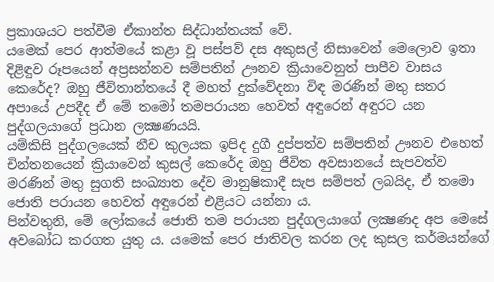ප්‍රකාශයට පත්වීම ඒකාන්ත සිද්ධාන්තයක් වේ.
යමෙක් පෙර ආත්මයේ කළා වූ පස්පව් දස අකුසල් නිසාවෙන් මෙලොව ඉතා දිළිඳුව රූපයෙන් අප්‍රසන්නව සම්පතින් ඌනව ක්‍රියාවෙනුත් පාපීව වාසය කෙරේද? ඔහු ජීවිතාන්තයේ දී මහත් දුක්වේදනා විඳ මරණින් මතු සතර අපායේ උපදීද ඒ මේ තමෝ තමපරායන හෙවත් අඳුරෙන් අඳුරට යන පුද්ගලයාගේ ප්‍රධාන ලක්‍ෂණයයි.
යම්කිසි පුද්ගලයෙක් නීච කුලයක ඉපිද දුගී දුප්පත්ව සම්පතින් ඌනව එහෙත් චින්තනයෙන් ක්‍රියාවෙන් කුසල් කෙරේද ඔහු ජීවිත අවසානයේ සැපවත්ව මරණින් මතු සුගති සංඛ්‍යාත දේව මානුෂිකාදී සැප සම්පත් ලබයිද, ඒ තමො ජොති පරායන හෙවත් අඳුරෙන් එළියට යන්නා ය.
පින්වතුනි, මේ ලෝකයේ ජොති තම පරායන පුද්ගලයාගේ ලක්‍ෂණද අප මෙසේ අවබෝධ කරගත යුතු ය. යමෙක් පෙර ජාතිවල කරන ලද කුසල කර්මයන්ගේ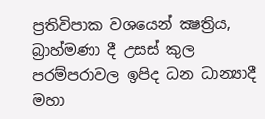ප්‍රතිවිපාක වශයෙන් ක්‍ෂත්‍රිය, බ්‍රාහ්මණා දී උසස් කුල පරම්පරාවල ඉපිද ධන ධාන්‍යාදී මහා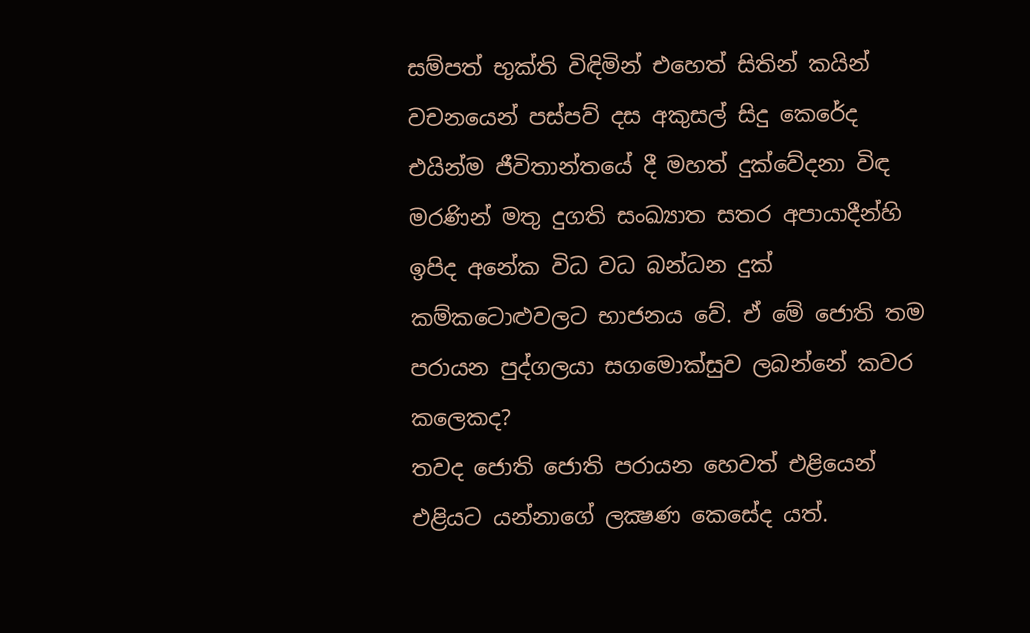සම්පත් භුක්ති විඳිමින් එහෙත් සිතින් කයින් වචනයෙන් පස්පව් දස අකුසල් සිදු කෙරේද එයින්ම ජීවිතාන්තයේ දී මහත් දුක්වේදනා විඳ මරණින් මතු දුගති සංඛ්‍යාත සතර අපායාදීන්හි ඉපිද අනේක විධ වධ බන්ධන දුක් කම්කටොළුවලට භාජනය වේ. ඒ මේ ජොති තම පරායන පුද්ගලයා සගමොක්සුව ලබන්නේ කවර කලෙකද?
තවද ජොති ජොති පරායන හෙවත් එළියෙන් එළියට යන්නාගේ ලක්‍ෂණ කෙසේද යත්.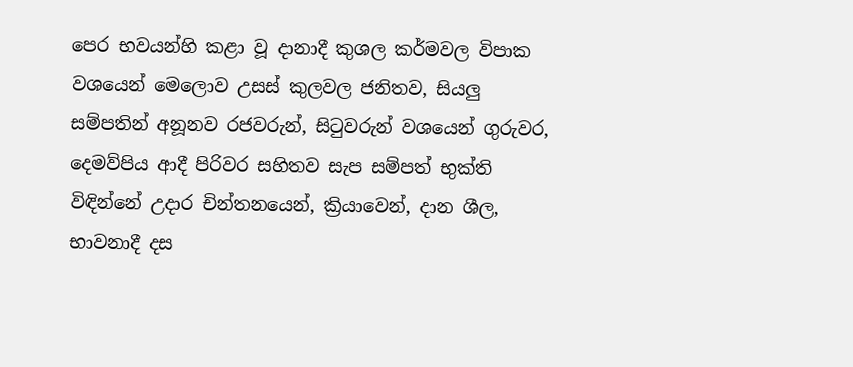පෙර භවයන්හි කළා වූ දානාදී කුශල කර්මවල විපාක වශයෙන් මෙලොව උසස් කුලවල ජනිතව, සියලු සම්පතින් අනූනව රජවරුන්, සිටුවරුන් වශයෙන් ගුරුවර, දෙමව්පිය ආදී පිරිවර සහිතව සැප සම්පත් භුක්ති විඳින්නේ උදාර චින්තනයෙන්, ක්‍රියාවෙන්, දාන ශීල, භාවනාදී දස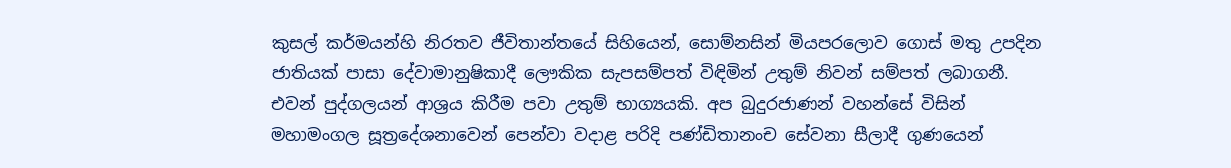කුසල් කර්මයන්හි නිරතව ජීවිතාන්තයේ සිහියෙන්, සොම්නසින් මියපරලොව ගොස් මතු උපදින ජාතියක් පාසා දේවාමානුෂිකාදී ලෞකික සැපසම්පත් විඳිමින් උතුම් නිවන් සම්පත් ලබාගනී. එවන් පුද්ගලයන් ආශ්‍රය කිරීම පවා උතුම් භාග්‍යයකි. අප බුදුරජාණන් වහන්සේ විසින් මහාමංගල සූත්‍රදේශනාවෙන් පෙන්වා වදාළ පරිදි පණ්ඩිතානංච සේවනා සීලාදී ගුණයෙන්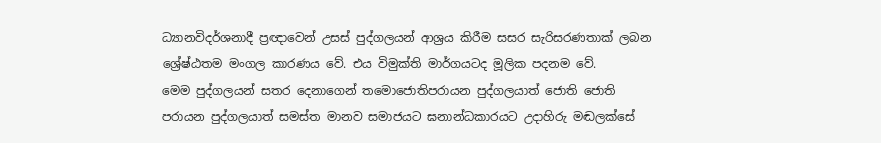ධ්‍යානවිදර්ශනාදී ප්‍රඥාවෙන් උසස් පුද්ගලයන් ආශ්‍රය කිරීම සසර සැරිසරණතාක් ලබන ශ්‍රේෂ්ඨතම මංගල කාරණය වේ. එය විමුක්ති මාර්ගයටද මූලික පදනම වේ.
මෙම පුද්ගලයන් සතර දෙනාගෙන් තමොජොතිපරායන පුද්ගලයාත් ජොති ජොති පරායන පුද්ගලයාත් සමස්ත මානව සමාජයට ඝනාන්ධකාරයට උදාහිරු මඬලක්සේ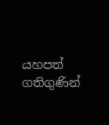යහපත් ගතිගුණින්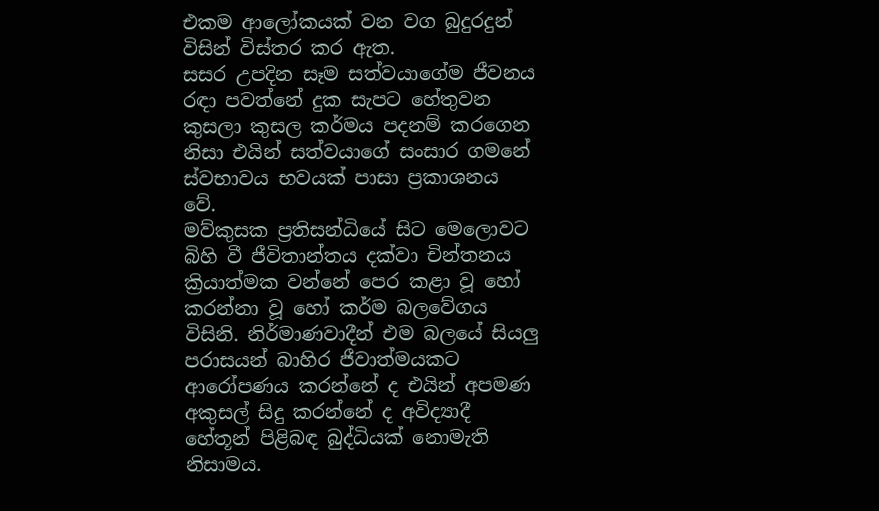එකම ආලෝකයක් වන වග බුදුරදුන් විසින් විස්තර කර ඇත.
සසර උපදින සෑම සත්වයාගේම ජීවනය රඳා පවත්නේ දුක සැපට හේතුවන කුසලා කුසල කර්මය පදනම් කරගෙන නිසා එයින් සත්වයාගේ සංසාර ගමනේ ස්වභාවය භවයක් පාසා ප්‍රකාශනය වේ.
මව්කුසක ප්‍රතිසන්ධියේ සිට මෙලොවට බිහි වී ජීවිතාන්තය දක්වා චින්තනය ක්‍රියාත්මක වන්නේ පෙර කළා වූ හෝ කරන්නා වූ හෝ කර්ම බලවේගය විසිනි. නිර්මාණවාදීන් එම බලයේ සියලු පරාසයන් බාහිර ජීවාත්මයකට ආරෝපණය කරන්නේ ද එයින් අපමණ අකුසල් සිදු කරන්නේ ද අවිද්‍යාදී හේතූන් පිළිබඳ බුද්ධියක් නොමැති නිසාමය.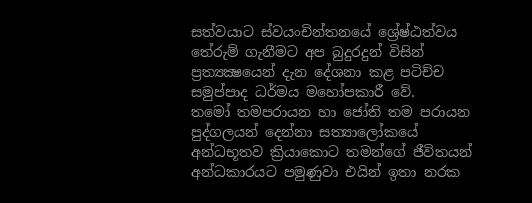සත්වයාට ස්වයංචින්තනයේ ශ්‍රේෂ්ඨත්වය තේරුම් ගැනීමට අප බුදුරදුන් විසින් ප්‍රත්‍යක්‍ෂයෙන් දැන දේශනා කළ පටිච්ච සමුප්පාද ධර්මය මහෝපකාරී වේ.
තමෝ තමපරායන හා ජෝති තම පරායන පුද්ගලයන් දෙන්නා සත්‍යාලෝකයේ අන්ධභූතව ක්‍රියාකොට තමන්ගේ ජීවිතයන් අන්ධකාරයට පමුණුවා එයින් ඉතා නරක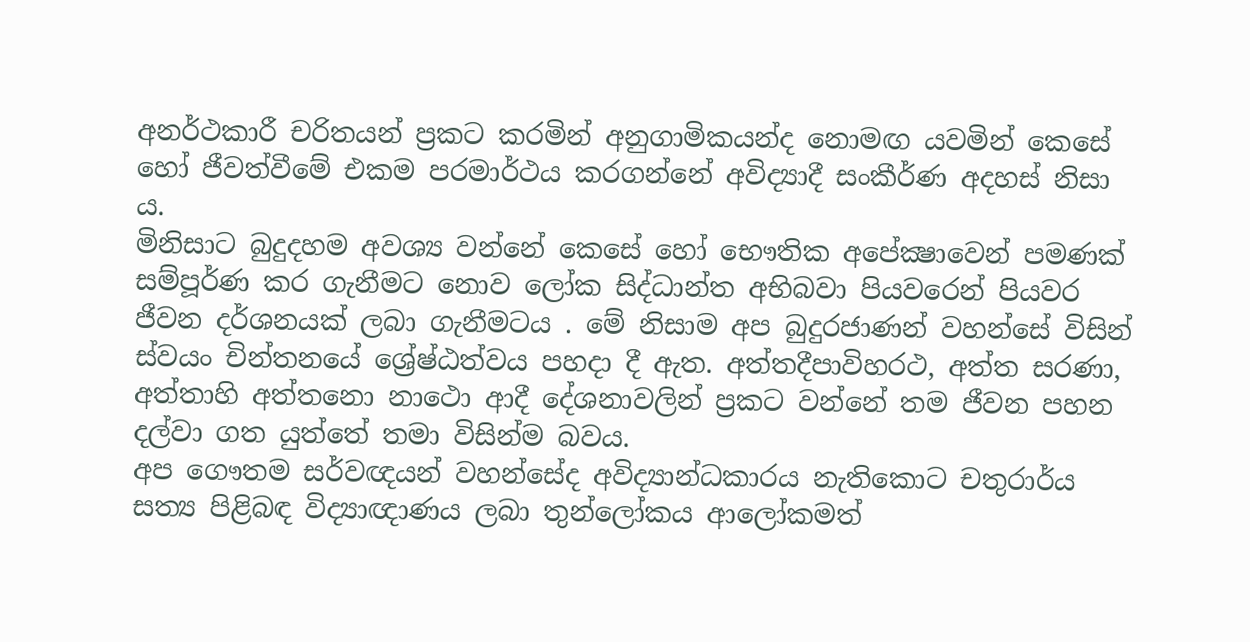අනර්ථකාරී චරිතයන් ප්‍රකට කරමින් අනුගාමිකයන්ද නොමඟ යවමින් කෙසේ හෝ ජීවත්වීමේ එකම පරමාර්ථය කරගන්නේ අවිද්‍යාදී සංකීර්ණ අදහස් නිසා ය.
මිනිසාට බුදුදහම අවශ්‍ය වන්නේ කෙසේ හෝ භෞතික අපේක්‍ෂාවෙන් පමණක් සම්පූර්ණ කර ගැනීමට නොව ලෝක සිද්ධාන්ත අභිබවා පියවරෙන් පියවර ජීවන දර්ශනයක් ලබා ගැනීමටය . මේ නිසාම අප බුදුරජාණන් වහන්සේ විසින් ස්වයං චින්තනයේ ශ්‍රේෂ්ඨත්වය පහදා දී ඇත. අත්තදීපාවිහරථ, අත්ත සරණා, අත්තාහි අත්තනො නාථො ආදී දේශනාවලින් ප්‍රකට වන්නේ තම ජීවන පහන දල්වා ගත යුත්තේ තමා විසින්ම බවය.
අප ගෞතම සර්වඥයන් වහන්සේද අවිද්‍යාන්ධකාරය නැතිකොට චතුරාර්ය සත්‍ය පිළිබඳ විද්‍යාඥාණය ලබා තුන්ලෝකය ආලෝකමත්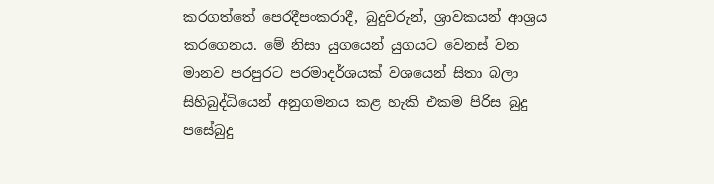කරගත්තේ පෙරදීපංකරාදී, බුදුවරුන්, ශ්‍රාවකයන් ආශ්‍රය කරගෙනය. මේ නිසා යුගයෙන් යුගයට වෙනස් වන මානව පරපුරට පරමාදර්ශයක් වශයෙන් සිතා බලා සිහිබුද්ධියෙන් අනුගමනය කළ හැකි එකම පිරිස බුදු පසේබුදු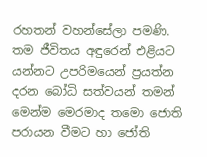රහතන් වහන්සේලා පමණි.
තම ජීවිතය අඳුරෙන් එළියට යන්නට උපරිමයෙන් ප්‍රයත්න දරන බෝධි සත්වයන් තමන් මෙන්ම මෙරමාද තමො ජොති පරායන වීමට හා ජෝති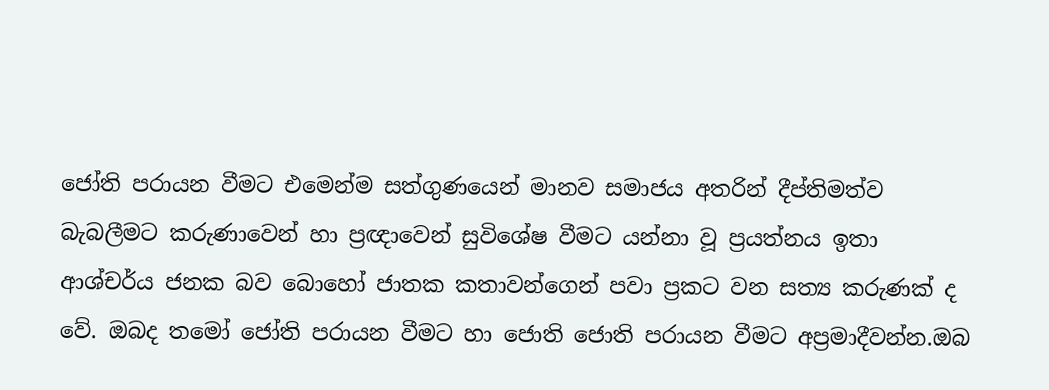ජෝති පරායන වීමට එමෙන්ම සත්ගුණයෙන් මානව සමාජය අතරින් දීප්තිමත්ව බැබලීමට කරුණාවෙන් හා ප්‍රඥාවෙන් සුවිශේෂ වීමට යන්නා වූ ප්‍රයත්නය ඉතා ආශ්චර්ය ජනක බව බොහෝ ජාතක කතාවන්ගෙන් පවා ප්‍රකට වන සත්‍ය කරුණක් ද වේ. ඔබද තමෝ ජෝති පරායන වීමට හා ජොති ජොති පරායන වීමට අප්‍රමාදීවන්න.ඔබ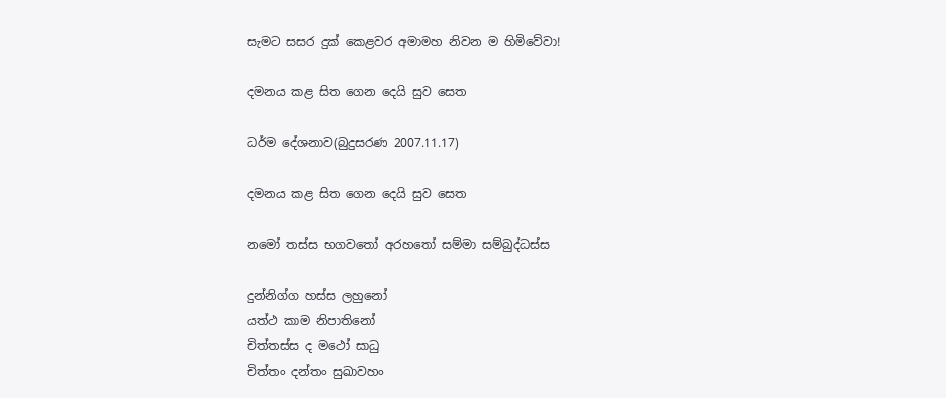සැමට සසර දුක් කෙළවර අමාමහ නිවන ම හිමිවේවා!

දමනය කළ සිත ගෙන දෙයි සුව සෙත

ධර්ම දේශනාව(බුදුසරණ 2007.11.17)

දමනය කළ සිත ගෙන දෙයි සුව සෙත

නමෝ තස්ස භගවතෝ අරහතෝ සම්මා සම්බුද්ධස්ස

දුන්නිග්ග හස්ස ලහුනෝ
යත්ථ කාම නිපාතිනෝ
චිත්තස්ස ද මථෝ සාධු
චිත්තං දන්තං සුඛාවහං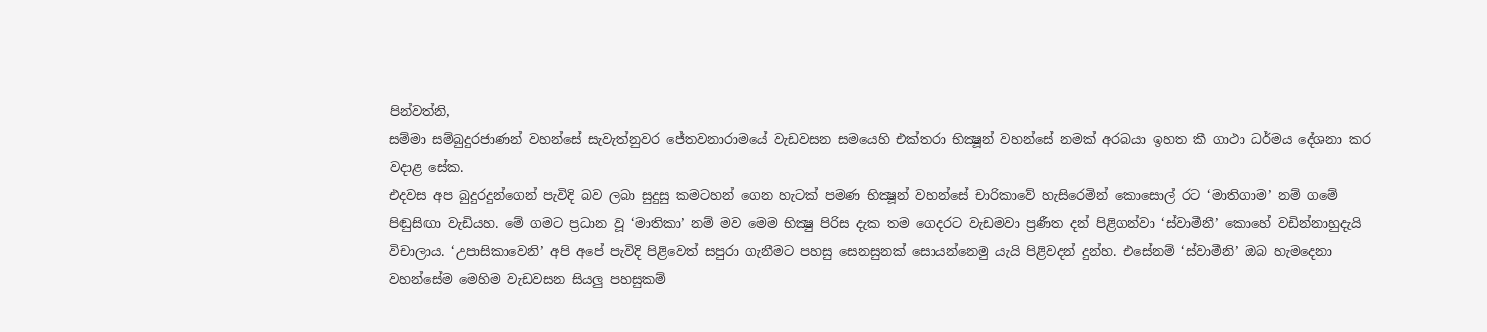පින්වත්නි,
සම්මා සම්බුදුරජාණන් වහන්සේ සැවැත්නුවර ජේතවනාරාමයේ වැඩවසන සමයෙහි එක්තරා භික්‍ෂූන් වහන්සේ නමක් අරබයා ඉහත කී ගාථා ධර්මය දේශනා කර වදාළ සේක.
එදවස අප බුදුරදුන්ගෙන් පැවිදි බව ලබා සුදුසු කමටහන් ගෙන හැටක් පමණ භික්‍ෂූන් වහන්සේ චාරිකාවේ හැසිරෙමින් කොසොල් රට ‘මාතිගාම’ නම් ගමේ පිඬුසිඟා වැඩියහ. මේ ගමට ප්‍රධාන වූ ‘මාතිකා’ නම් මව මෙම භික්‍ෂු පිරිස දැක තම ගෙදරට වැඩමවා ප්‍රණීත දන් පිළිගන්වා ‘ස්වාමීනී’ කොහේ වඩින්නාහුදැයි විචාලාය. ‘උපාසිකාවෙනි’ අපි අපේ පැවිදි පිළිවෙත් සපුරා ගැනීමට පහසු සෙනසුනක් සොයන්නෙමු යැයි පිළිවදන් දුන්හ. එසේනම් ‘ස්වාමීනි’ ඔබ හැමදෙනා වහන්සේම මෙහිම වැඩවසන සියලු පහසුකම්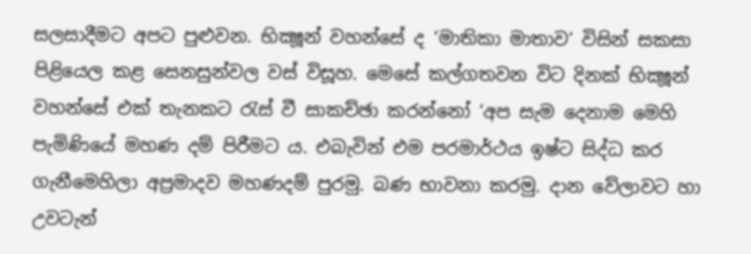සලසාදීමට අපට පුළුවන. භික්‍ෂූන් වහන්සේ ද ‘මාතිකා මාතාව‘ විසින් සකසා පිළියෙල කළ සෙනසුන්වල වස් විසූහ. මෙසේ කල්ගතවන විට දිනක් භික්‍ෂූන් වහන්සේ එක් තැනකට රැස් වී සාකච්ඡා කරන්නෝ ‘අප සැම දෙනාම මෙහි පැමිණියේ මහණ දම් පිරීමට ය. එබැවින් එම පරමාර්ථය ඉෂ්ට සිද්ධ කර ගැනීමෙහිලා අප්‍රමාදව මහණදම් පුරමු. බණ භාවනා කරමු. දාන වේලාවට හා උවටැන්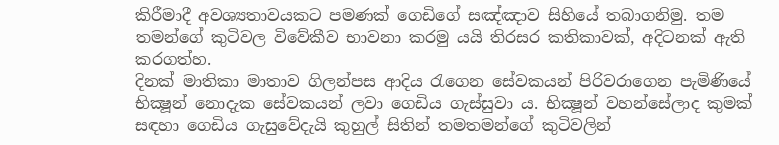කිරීමාදී අවශ්‍යතාවයකට පමණක් ගෙඩිගේ සඤ්ඤාව සිහියේ තබාගනිමු. තම තමන්ගේ කුටිවල විවේකීව භාවනා කරමු යයි තිරසර කතිකාවක්, අදිටනක් ඇති කරගත්හ.
දිනක් මාතිකා මාතාව ගිලන්පස ආදිය රැගෙන සේවකයන් පිරිවරාගෙන පැමිණියේ භික්‍ෂූන් නොදැක සේවකයන් ලවා ගෙඩිය ගැස්සුවා ය. භික්‍ෂූන් වහන්සේලාද කුමක් සඳහා ගෙඩිය ගැසුවේදැයි කුහුල් සිතින් තමතමන්ගේ කුටිවලින්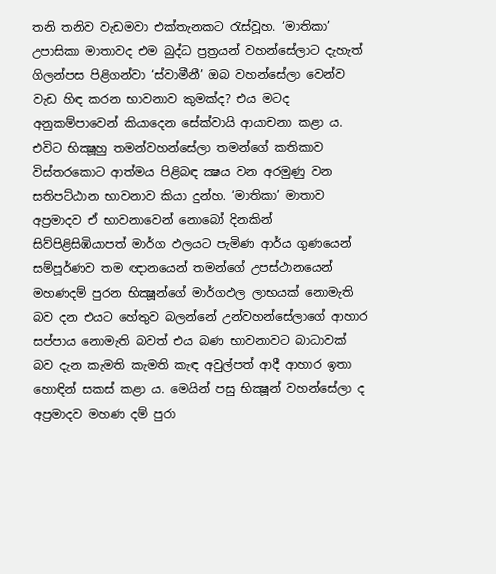තනි තනිව වැඩමවා එක්තැනකට රැස්වූහ. ‘මාතිකා’ උපාසිකා මාතාවද එම බුද්ධ ප්‍රත්‍රයන් වහන්සේලාට දැහැත් ගිලන්පස පිළිගන්වා ‘ස්වාමීනී’ ඔබ වහන්සේලා වෙන්ව වැඩ හිඳ කරන භාවනාව කුමක්ද? එය මටද අනුකම්පාවෙන් කියාදෙන සේක්වායි ආයාචනා කළා ය. එවිට භික්‍ෂූහු තමන්වහන්සේලා තමන්ගේ කතිකාව විස්තරකොට ආත්මය පිළිබඳ ක්‍ෂය වන අරමුණු වන සතිපට්ඨාන භාවනාව කියා දුන්හ. ‘මාතිකා’ මාතාව අප්‍රමාදව ඒ භාවනාවෙන් නොබෝ දිනකින් සිව්පිළිසිඹියාපත් මාර්ග ඵලයට පැමිණ ආර්ය ගුණයෙන් සම්පූර්ණව තම ඥානයෙන් තමන්ගේ උපස්ථානයෙන් මහණදම් පුරන භික්‍ෂූන්ගේ මාර්ගඵල ලාභයක් නොමැති බව දන එයට හේතුව බලන්නේ උන්වහන්සේලාගේ ආහාර සප්පාය නොමැති බවත් එය බණ භාවනාවට බාධාවක් බව දැන කැමති කැමති කැඳ අවුල්පත් ආදී ආහාර ඉතා හොඳින් සකස් කළා ය. මෙයින් පසු භික්‍ෂූන් වහන්සේලා ද අප්‍රමාදව මහණ දම් පුරා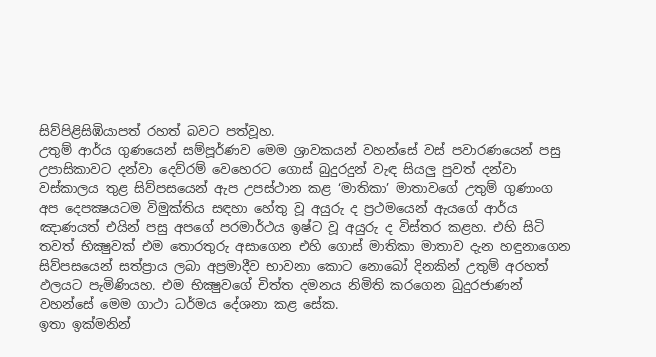සිව්පිළිසිඹියාපත් රහත් බවට පත්වූහ.
උතුම් ආර්ය ගුණයෙන් සම්පූර්ණව මෙම ශ්‍රාවකයන් වහන්සේ වස් පවාරණයෙන් පසු උපාසිකාවට දන්වා දෙව්රම් වෙහෙරට ගොස් බුදුරදුන් වැඳ සියලු පුවත් දන්වා වස්කාලය තුළ සිව්පසයෙන් ඇප උපස්ථාන කළ ‘මාතිකා’ මාතාවගේ උතුම් ගුණාංග අප දෙපක්‍ෂයටම විමුක්තිය සඳහා හේතු වූ අයුරු ද ප්‍රථමයෙන් ඇයගේ ආර්ය ඤාණයත් එයින් පසු අපගේ පරමාර්ථය ඉෂ්ට වූ අයුරු ද විස්තර කළහ. එහි සිටි තවත් භික්‍ෂුවක් එම තොරතුරු අසාගෙන එහි ගොස් මාතිකා මාතාව දැන හඳුනාගෙන සිව්පසයෙන් සත්ප්‍රාය ලබා අප්‍රමාදීව භාවනා කොට නොබෝ දිනකින් උතුම් අරහත් ඵලයට පැමිණියහ. එම භික්‍ෂුවගේ චිත්ත දමනය නිමිති කරගෙන බුදුරජාණන් වහන්සේ මෙම ගාථා ධර්මය දේශනා කළ සේක.
ඉතා ඉක්මනින්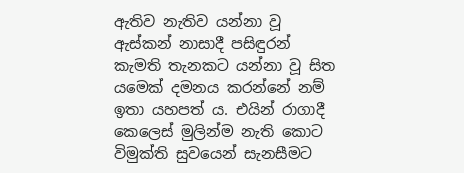ඇතිව නැතිව යන්නා වූ ඇස්කන් නාසාදී පසිඳුරන් කැමති තැනකට යන්නා වූ සිත යමෙක් දමනය කරන්නේ නම් ඉතා යහපත් ය. එයින් රාගාදී කෙලෙස් මුලින්ම නැති කොට විමුක්ති සුවයෙන් සැනසීමට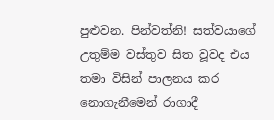පුළුවන. පින්වත්නි! සත්වයාගේ උතුම්ම වස්තුව සිත වූවද එය තමා විසින් පාලනය කර නොගැනීමෙන් රාගාදී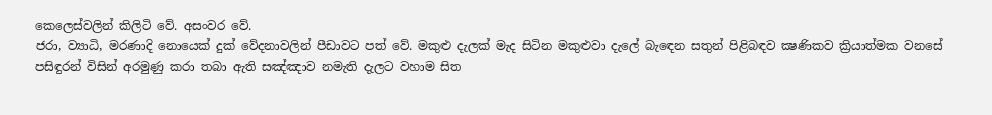කෙලෙස්වලින් කිලිටි වේ. අසංවර වේ.
ජරා, ව්‍යාධි, මරණාදි නොයෙක් දුක් වේදනාවලින් පීඩාවට පත් වේ. මකුළු දැලක් මැද සිටින මකුළුවා දැලේ බැඳෙන සතුන් පිළිබඳව ක්‍ෂණිකව ක්‍රියාත්මක වනසේ පසිඳුරන් විසින් අරමුණු කරා තබා ඇති සඤ්ඤාව නමැති දැලට වහාම සිත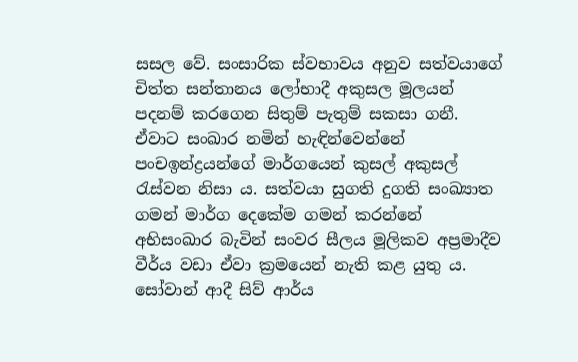සසල වේ. සංසාරික ස්වභාවය අනුව සත්වයාගේ චිත්ත සන්තානය ලෝභාදී අකුසල මූලයන් පදනම් කරගෙන සිතුම් පැතුම් සකසා ගනී. ඒවාට සංඛාර නමින් හැඳින්වෙන්නේ පංචඉන්ද්‍රයන්ගේ මාර්ගයෙන් කුසල් අකුසල් රැස්වන නිසා ය. සත්වයා සුගති දුගති සංඛ්‍යාත ගමන් මාර්ග දෙකේම ගමන් කරන්නේ අභිසංඛාර බැවින් සංවර සීලය මූලිකව අප්‍රමාදීව වීර්ය වඩා ඒවා ක්‍රමයෙන් නැති කළ යුතු ය. සෝවාන් ආදී සිව් ආර්ය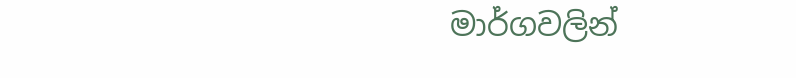මාර්ගවලින්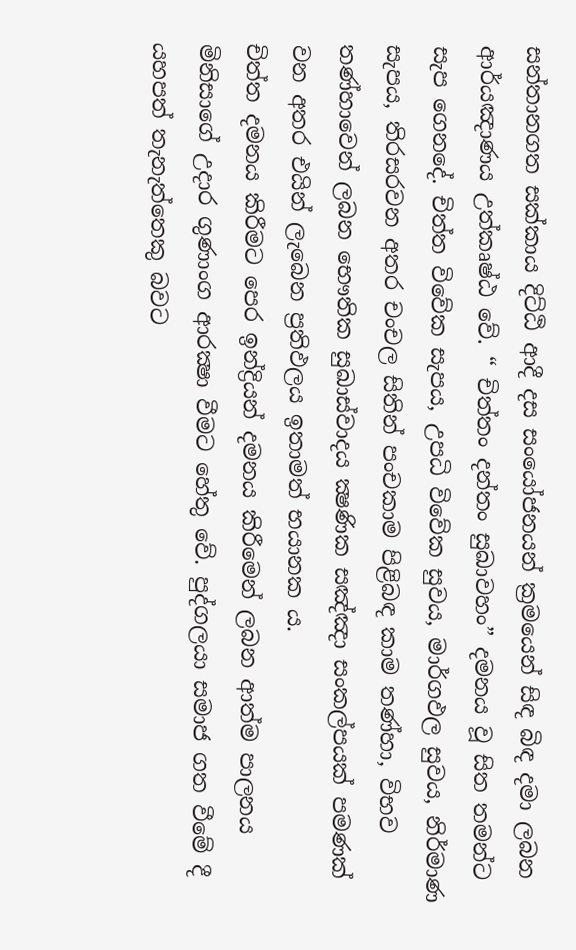සන්තානගත සක්කාය දිට්ඨි ආදී දස සංයෝජනයන් ක්‍රමයෙන් සිඳ බිඳ දමා ලබන ආර්යඤාණය උත්කෘෂ්ඨ වේ. “ චිත්තං දන්තං සුඛාවහං” දමනය වූ සිත තමන්ට සැප ගෙනදේ. චිත්ත විවේක සැපය, උපධි විවේක සුවය, මාර්ගඵල සුවය, නිර්මාණ සැපය, තිරසරවන අතර චංචල සිතින් පංචකාම පිළිබඳ කාම තණ්හා, විභව තණ්හාවෙන් ලබන භෞතික සුඛාස්වාදය ක්‍ෂණික සඤ්ඤා සංකල්පයක් පමණක් වන අතර එයින් ලැබෙන ප්‍රතිඵලය ඉතාමත් භයානක ය.
චිත්ත දමනය කිරීමට පෙර ඉන්ද්‍රියන් දමනය කිරීමෙන් ලබන ආත්ම පාලනය මිනිසාගේ උදාර ගුණාංග ආරක්‍ෂා වීමට හේතු වේ. පුද්ගලයා සමාජ ගත වීමේ දී යහපත් තැනැත්තෙකු බවට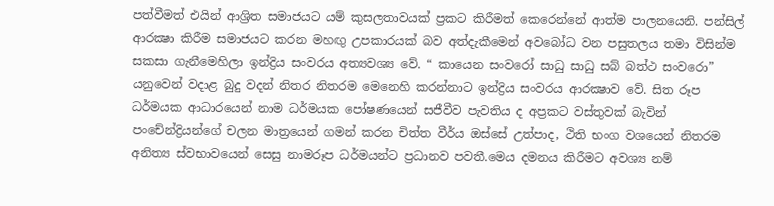පත්වීමත් එයින් ආශ්‍රිත සමාජයට යම් කුසලතාවයක් ප්‍රකට කිරීමත් කෙරෙන්නේ ආත්ම පාලනයෙනි. පන්සිල් ආරක්‍ෂා කිරීම සමාජයට කරන මහඟු උපකාරයක් බව අත්දැකීමෙන් අවබෝධ වන පසුතලය තමා විසින්ම සකසා ගැනීමෙහිලා ඉන්ද්‍රිය සංවරය අත්‍යවශ්‍ය වේ. “ කායෙන සංවරෝ සාධු සාධු සබ් බත්ථ සංවරො” යනුවෙන් වදාළ බුදු වදන් නිතර නිතරම මෙනෙහි කරන්නාට ඉන්ද්‍රිය සංවරය ආරක්‍ෂාව වේ. සිත රූප ධර්මයක ආධාරයෙන් නාම ධර්මයක පෝෂණයෙන් සජීවීව පැවතිය ද අප්‍රකට වස්තුවක් බැවින් පංචේන්ද්‍රියන්ගේ චලන මාත්‍රයෙන් ගමන් කරන චිත්ත වීර්ය ඔස්සේ උත්පාද, ථිති භංග වශයෙන් නිතරම අනිත්‍ය ස්වභාවයෙන් සෙසු නාමරූප ධර්මයන්ට ප්‍රධානව පවතී.මෙය දමනය කිරීමට අවශ්‍ය නම්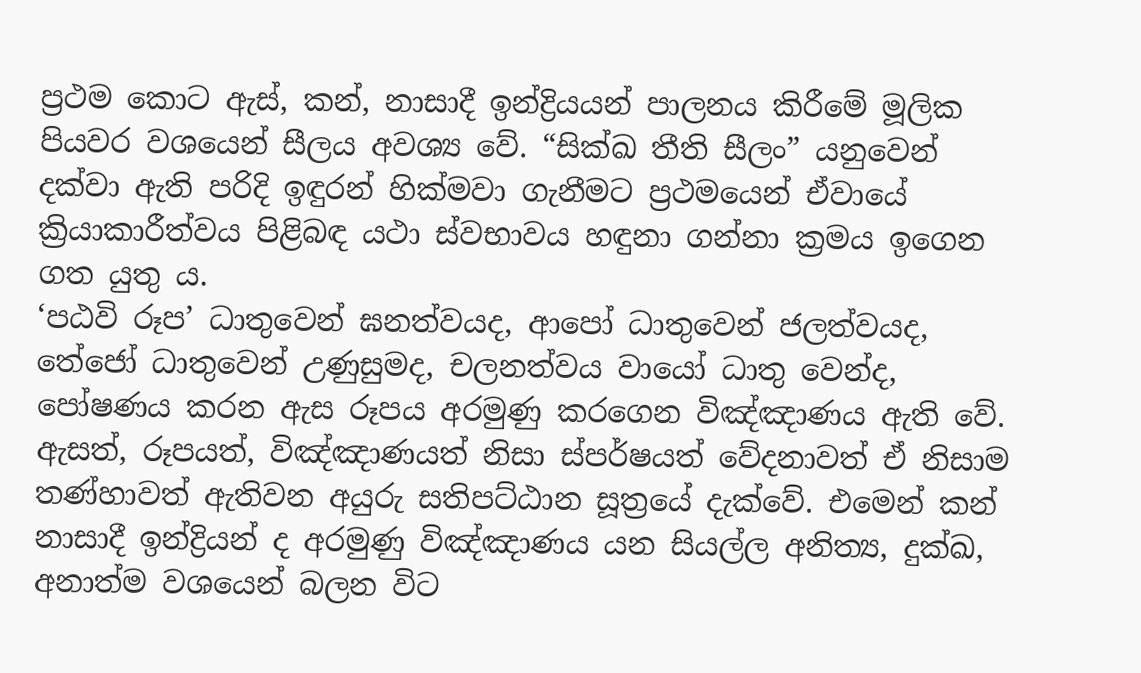ප්‍රථම කොට ඇස්, කන්, නාසාදී ඉන්ද්‍රියයන් පාලනය කිරීමේ මූලික පියවර වශයෙන් සීලය අවශ්‍ය වේ. “සික්ඛ තීති සීලං” යනුවෙන් දක්වා ඇති පරිදි ඉඳුරන් හික්මවා ගැනීමට ප්‍රථමයෙන් ඒවායේ ක්‍රියාකාරීත්වය පිළිබඳ යථා ස්වභාවය හඳුනා ගන්නා ක්‍රමය ඉගෙන ගත යුතු ය.
‘පඨවි රූප’ ධාතුවෙන් ඝනත්වයද, ආපෝ ධාතුවෙන් ජලත්වයද, තේජෝ ධාතුවෙන් උණුසුමද, චලනත්වය වායෝ ධාතු වෙන්ද, පෝෂණය කරන ඇස රූපය අරමුණු කරගෙන විඤ්ඤාණය ඇති වේ. ඇසත්, රූපයත්, විඤ්ඤාණයත් නිසා ස්පර්ෂයත් වේදනාවත් ඒ නිසාම තණ්හාවත් ඇතිවන අයුරු සතිපට්ඨාන සූත්‍රයේ දැක්වේ. එමෙන් කන් නාසාදී ඉන්ද්‍රියන් ද අරමුණු විඤ්ඤාණය යන සියල්ල අනිත්‍ය, දුක්ඛ, අනාත්ම වශයෙන් බලන විට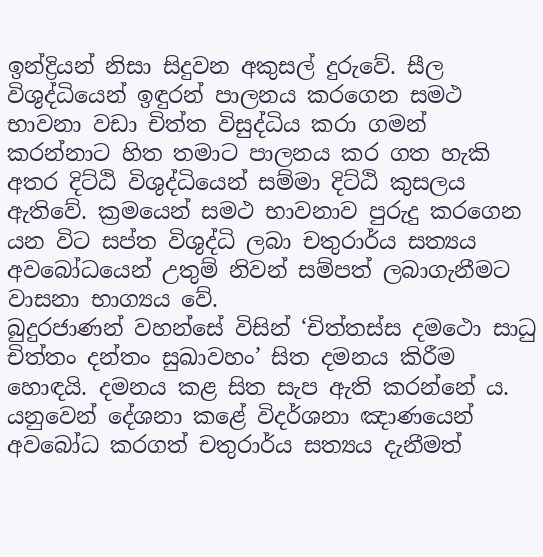ඉන්ද්‍රියන් නිසා සිදුවන අකුසල් දුරුවේ. සීල විශුද්ධියෙන් ඉඳුරන් පාලනය කරගෙන සමථ භාවනා වඩා චිත්ත විසුද්ධිය කරා ගමන් කරන්නාට හිත තමාට පාලනය කර ගත හැකි අතර දිට්ඨි විශුද්ධියෙන් සම්මා දිට්ඨි කුසලය ඇතිවේ. ක්‍රමයෙන් සමථ භාවනාව පුරුදු කරගෙන යන විට සප්ත විශුද්ධි ලබා චතුරාර්ය සත්‍යය අවබෝධයෙන් උතුම් නිවන් සම්පත් ලබාගැනීමට වාසනා භාග්‍යය වේ.
බුදුරජාණන් වහන්සේ විසින් ‘චිත්තස්ස දමථො සාධු චිත්තං දන්තං සුඛාවහං’ සිත දමනය කිරීම හොඳයි. දමනය කළ සිත සැප ඇති කරන්නේ ය. යනුවෙන් දේශනා කළේ විදර්ශනා ඤාණයෙන් අවබෝධ කරගත් චතුරාර්ය සත්‍යය දැනීමත්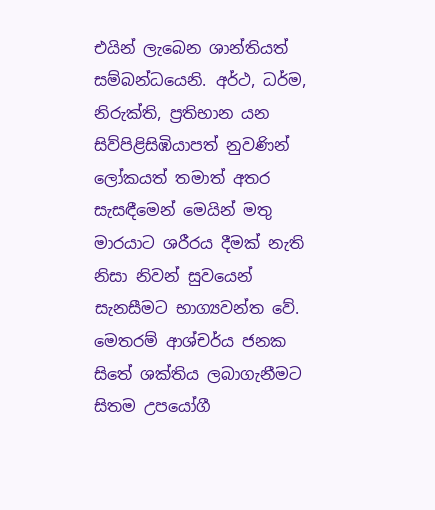එයින් ලැබෙන ශාන්තියත් සම්බන්ධයෙනි. අර්ථ, ධර්ම, නිරුක්ති, ප්‍රතිභාන යන සිව්පිළිසිඹියාපත් නුවණින් ලෝකයත් තමාත් අතර සැසඳීමෙන් මෙයින් මතු මාරයාට ශරීරය දීමක් නැති නිසා නිවන් සුවයෙන් සැනසීමට භාග්‍යවන්ත වේ. මෙතරම් ආශ්චර්ය ජනක සිතේ ශක්තිය ලබාගැනීමට සිතම උපයෝගී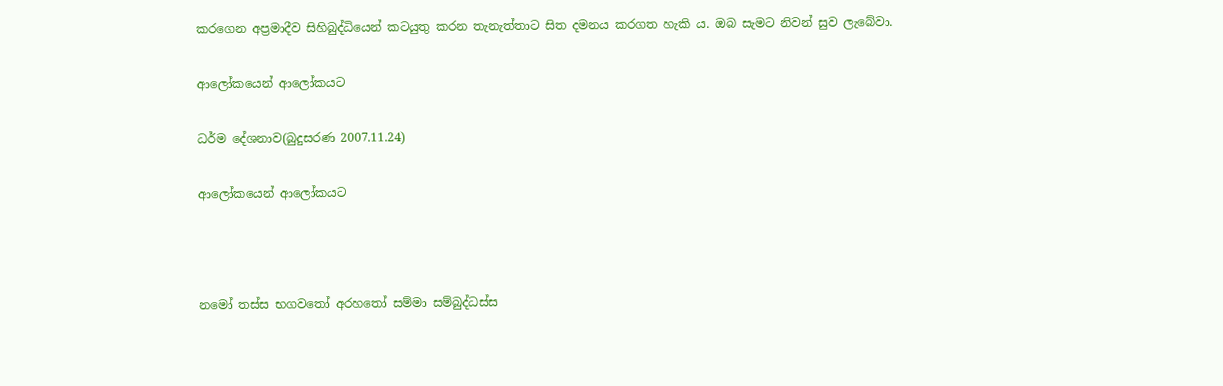කරගෙන අප්‍රමාදීව සිහිබුද්ධියෙන් කටයුතු කරන තැනැත්තාට සිත දමනය කරගත හැකි ය. ඔබ සැමට නිවන් සුව ලැබේවා.

ආලෝකයෙන් ආලෝකයට

ධර්ම දේශනාව(බුදුසරණ 2007.11.24)

ආලෝකයෙන් ආලෝකයට



නමෝ තස්ස භගවතෝ අරහතෝ සම්මා සම්බුද්ධස්ස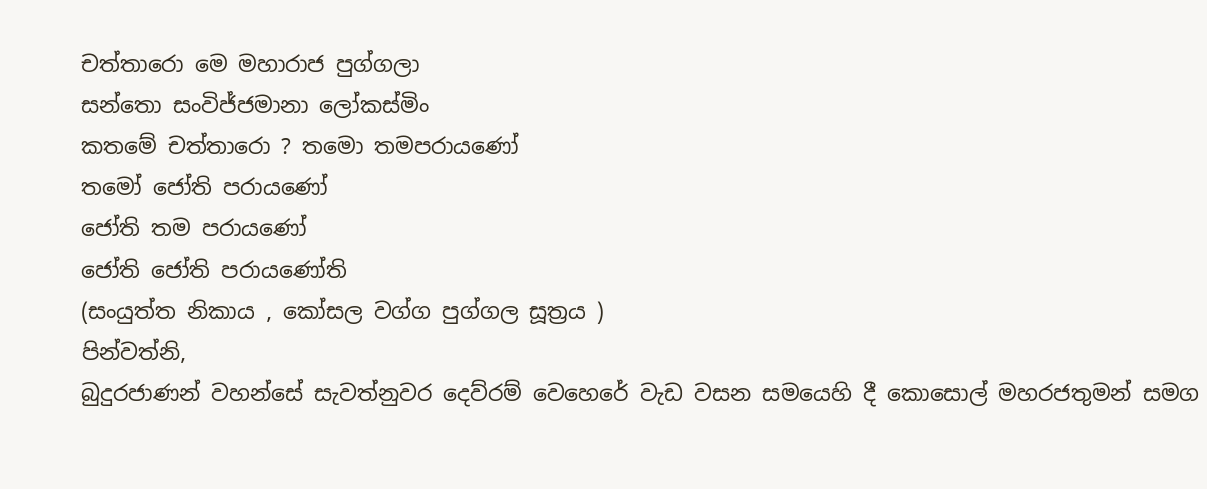චත්තාරො මෙ මහාරාජ පුග්ගලා
සන්තො සංවිජ්ජමානා ලෝකස්මිං
කතමේ චත්තාරො ? තමො තමපරායණෝ
තමෝ ජෝති පරායණෝ
ජෝති තම පරායණෝ
ජෝති ජෝති පරායණෝති
(සංයුත්ත නිකාය , කෝසල වග්ග පුග්ගල සූත්‍රය )
පින්වත්නි,
බුදුරජාණන් වහන්සේ සැවත්නුවර දෙව්රම් වෙහෙරේ වැඩ වසන සමයෙහි දී කොසොල් මහරජතුමන් සමග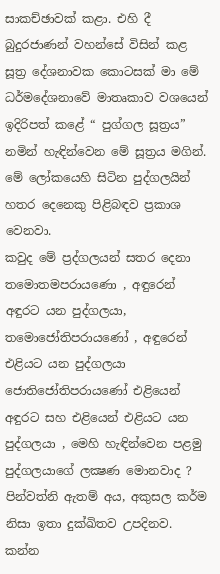සාකච්ඡාවක් කළා. එහි දී බුදුරජාණන් වහන්සේ විසින් කළ සූත්‍ර දේශනාවක කොටසක් මා මේ ධර්මදේශනාවේ මාතෘකාව වශයෙන් ඉදිරිපත් කළේ “ පුග්ගල සූත්‍රය” නමින් හැඳින්වෙන මේ සූත්‍රය මගින්. මේ ලෝකයෙහි සිටින පුද්ගලයින් හතර දෙනෙකු පිළිබඳව ප්‍රකාශ වෙනවා.
කවුද මේ ප්‍රද්ගලයන් සතර දෙනා තමොතමපරායණො , අඳුරෙන් අඳුරට යන පුද්ගලයා, තමොජෝතිපරායණෝ , අඳුරෙන් එළියට යන පුද්ගලයා ජොතිජෝතිපරායණෝ එළියෙන් අඳුරට සහ එළියෙන් එළියට යන පුද්ගලයා , මෙහි හැඳින්වෙන පළමු පුද්ගලයාගේ ලක්‍ෂණ මොනවාද ? පින්වත්නි ඇතම් අය, අකුසල කර්ම නිසා ඉතා දුක්ඛිතව උපදිනව. කන්න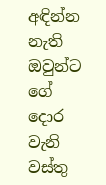අඳින්න නැති ඔවුන්ට ගේ දොර වැනි වස්තු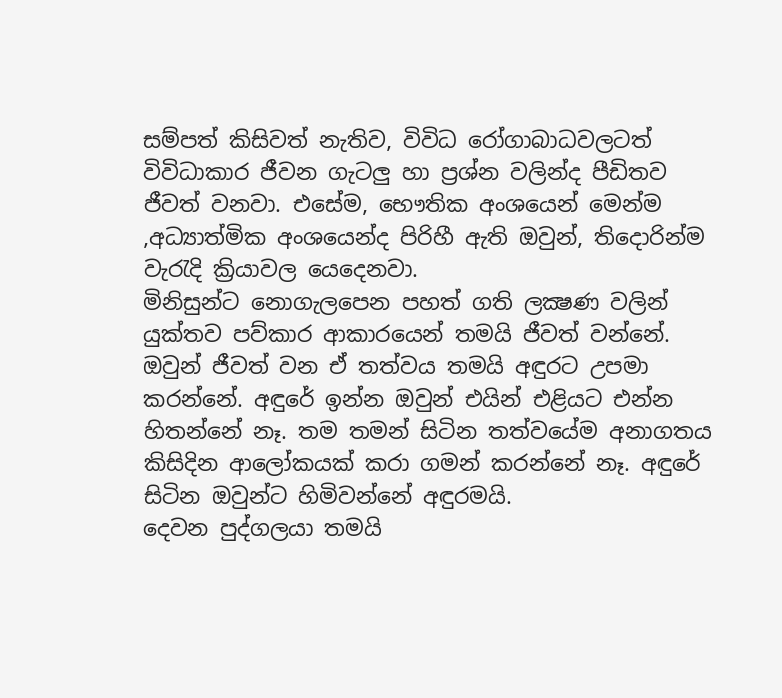සම්පත් කිසිවත් නැතිව, විවිධ රෝගාබාධවලටත් විවිධාකාර ජීවන ගැටලු හා ප්‍රශ්න වලින්ද පීඩිතව ජීවත් වනවා. එසේම, භෞතික අංශයෙන් මෙන්ම ,අධ්‍යාත්මික අංශයෙන්ද පිරිහී ඇති ඔවුන්, තිදොරින්ම වැරැදි ක්‍රියාවල යෙදෙනවා.
මිනිසුන්ට නොගැලපෙන පහත් ගති ලක්‍ෂණ වලින් යුක්තව පව්කාර ආකාරයෙන් තමයි ජීවත් වන්නේ. ඔවුන් ජීවත් වන ඒ තත්වය තමයි අඳුරට උපමා කරන්නේ. අඳුරේ ඉන්න ඔවුන් එයින් එළියට එන්න හිතන්නේ නෑ. තම තමන් සිටින තත්වයේම අනාගතය කිසිදින ආලෝකයක් කරා ගමන් කරන්නේ නෑ. අඳුරේ සිටින ඔවුන්ට හිමිවන්නේ අඳුරමයි.
දෙවන පුද්ගලයා තමයි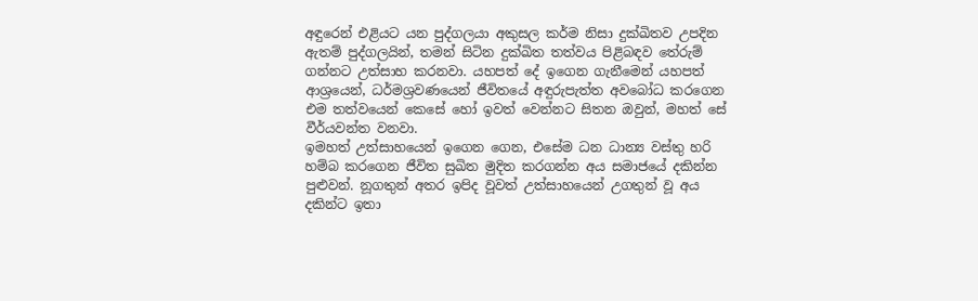අඳුරෙන් එළියට යන පුද්ගලයා අකුසල කර්ම නිසා දුක්ඛිතව උපදින ඇතම් පුද්ගලයින්, තමන් සිටින දුක්ඛිත තත්වය පිළිබඳව තේරුම් ගන්නට උත්සාහ කරනවා. යහපත් දේ ඉගෙන ගැනීමෙන් යහපත් ආශ්‍රයෙන්, ධර්මශ්‍රවණයෙන් ජීවිතයේ අඳුරුපැත්ත අවබෝධ කරගෙන එම තත්වයෙන් කෙසේ හෝ ඉවත් වෙන්නට සිතන ඔවුන්, මහත් සේ වීර්යවන්ත වනවා.
ඉමහත් උත්සාහයෙන් ඉගෙන ගෙන, එසේම ධන ධාන්‍ය වස්තු හරි හම්බ කරගෙන ජීවිත සුඛිත මුදිත කරගන්න අය සමාජයේ දකින්න පුළුවන්. නූගතුන් අතර ඉපිද වූවත් උත්සාහයෙන් උගතුන් වූ අය දකින්ට ඉතා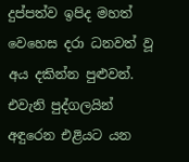දුප්පත්ව ඉපිද මහත් වෙහෙස දරා ධනවත් වූ අය දකින්න පුළුවන්. එවැනි පුද්ගලයින් අඳුරෙන එළියට යන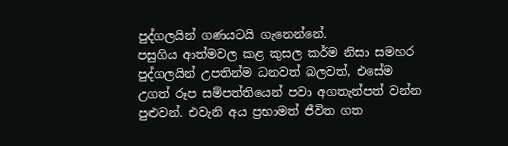පුද්ගලයින් ගණයටයි ගැනෙන්නේ.
පසුගිය ආත්මවල කළ කුසල කර්ම නිසා සමහර පුද්ගලයින් උපතින්ම ධනවත් බලවත්, එසේම උගත් රූප සම්පත්තියෙන් පවා අගතැන්පත් වන්න පුළුවන්. එවැනි අය ප්‍රභාමත් ජීවිත ගත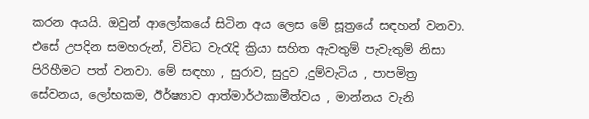කරන අයයි. ඔවුන් ආලෝකයේ සිටින අය ලෙස මේ සූත්‍රයේ සඳහන් වනවා. එසේ උපදින සමහරුන්, විවිධ වැරැදි ක්‍රියා සහිත ඇවතුම් පැවැතුම් නිසා පිරිහීමට පත් වනවා. මේ සඳහා , සුරාව, සුදුව ,දුම්වැටිය , පාපමිත්‍ර සේවනය, ලෝභකම, ඊර්ෂ්‍යාව ආත්මාර්ථකාමීත්වය , මාන්නය වැනි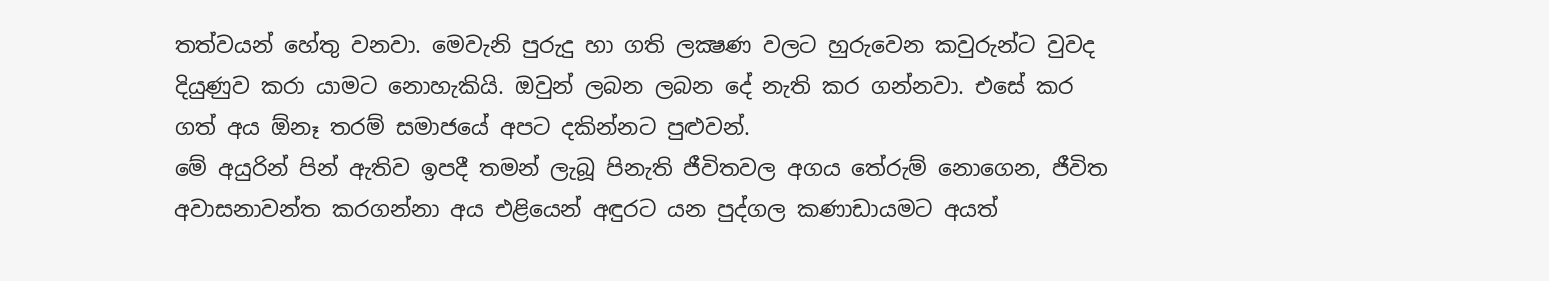තත්වයන් හේතු වනවා. මෙවැනි පුරුදු හා ගති ලක්‍ෂණ වලට හුරුවෙන කවුරුන්ට වුවද දියුණුව කරා යාමට නොහැකියි. ඔවුන් ලබන ලබන දේ නැති කර ගන්නවා. එසේ කර ගත් අය ඕනෑ තරම් සමාජයේ අපට දකින්නට පුළුවන්.
මේ අයුරින් පින් ඇතිව ඉපදී තමන් ලැබූ පිනැති ජීවිතවල අගය තේරුම් නොගෙන, ජීවිත අවාසනාවන්ත කරගන්නා අය එළියෙන් අඳුරට යන පුද්ගල කණාඩායමට අයත්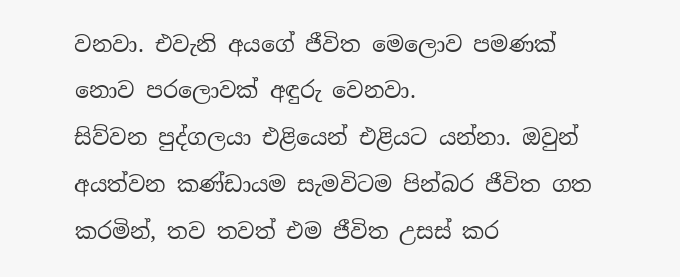වනවා. එවැනි අයගේ ජීවිත මෙලොව පමණක් නොව පරලොවක් අඳුරු වෙනවා.
සිව්වන පුද්ගලයා එළියෙන් එළියට යන්නා. ඔවුන් අයත්වන කණ්ඩායම සැමවිටම පින්බර ජීවිත ගත කරමින්, තව තවත් එම ජීවිත උසස් කර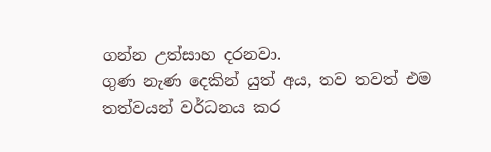ගන්න උත්සාහ දරනවා.
ගුණ නැණ දෙකින් යුත් අය, තව තවත් එම තත්වයන් වර්ධනය කර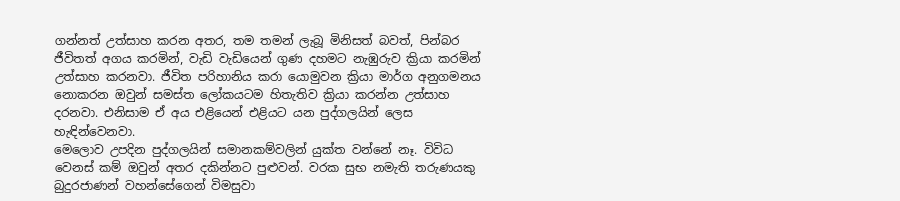ගන්නත් උත්සාහ කරන අතර, තම තමන් ලැබූ මිනිසත් බවත්, පින්බර ජීවිතත් අගය කරමින්, වැඩි වැඩියෙන් ගුණ දහමට නැඹුරුව ක්‍රියා කරමින් උත්සාහ කරනවා. ජීවිත පරිහානිය කරා යොමුවන ක්‍රියා මාර්ග අනුගමනය නොකරන ඔවුන් සමස්ත ලෝකයටම හිතැතිව ක්‍රියා කරන්න උත්සාහ දරනවා. එනිසාම ඒ අය එළියෙන් එළියට යන පුද්ගලයින් ලෙස හැඳින්වෙනවා.
මෙලොව උපදින පුද්ගලයින් සමානකම්වලින් යුක්ත වන්නේ නෑ. විවිධ වෙනස් කම් ඔවුන් අතර දකින්නට පුළුවන්. වරක සුභ නමැති තරුණයකු බුදුරජාණන් වහන්සේගෙන් විමසුවා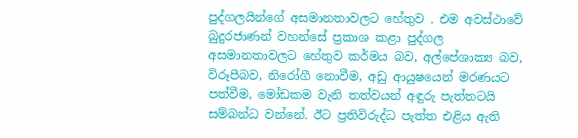පුද්ගලයින්ගේ අසමානතාවලට හේතුව . එම අවස්ථාවේ බුදුරජාණන් වහන්සේ ප්‍රකාශ කළා පුද්ගල අසමානතාවලට හේතුව කර්මය බව, අල්පේශාක්‍ය බව, විරූපීබව, නිරෝගී නොවීම, අඩු ආයුෂයෙන් මරණයට පත්වීම, මෝඩකම වැනි තත්වයන් අඳුරු පැත්තටයි සම්බන්ධ වන්නේ. ඊට ප්‍රතිවිරුද්ධ පැත්ත එළිය ඇති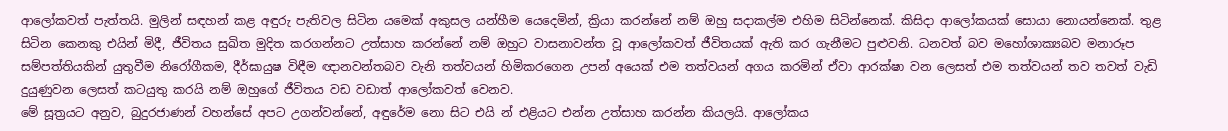ආලෝකවත් පැත්තයි. මුලින් සඳහන් කළ අඳුරු පැතිවල සිටින යමෙක් අකුසල යන්හීම යෙදෙමින්, ක්‍රියා කරන්නේ නම් ඔහු සදාකල්ම එහිම සිටින්නෙක්. කිසිදා ආලෝකයක් සොයා නොයන්නෙක්. තුළ සිටින කෙනකු එයින් මිදී, ජීවිතය සුඛිත මුදිත කරගන්නට උත්සාහ කරන්නේ නම් ඔහුට වාසනාවන්ත වූ ආලෝකවත් ජීවිතයක් ඇති කර ගැනීමට පුළුවනි. ධනවත් බව මහෝශාක්‍යබව මනාරූප සම්පත්තියකින් යුතුවීම නිරෝගීකම, දීර්ඝායුෂ විඳීම ඥානවන්තබව වැනි තත්වයන් හිමිකරගෙන උපන් අයෙක් එම තත්වයන් අගය කරමින් ඒවා ආරක්ෂා වන ලෙසත් එම තත්වයන් තව තවත් වැඩි දුයුණුවන ලෙසත් කටයුතු කරයි නම් ඔහුගේ ජීවිතය වඩ වඩාත් ආලෝකවත් වෙනව.
මේ සූත්‍රයට අනුව, බුදුරජාණන් වහන්සේ අපට උගන්වන්නේ, අඳුරේම නො සිට එයි න් එළියට එන්න උත්සාහ කරන්න කියලයි. ආලෝකය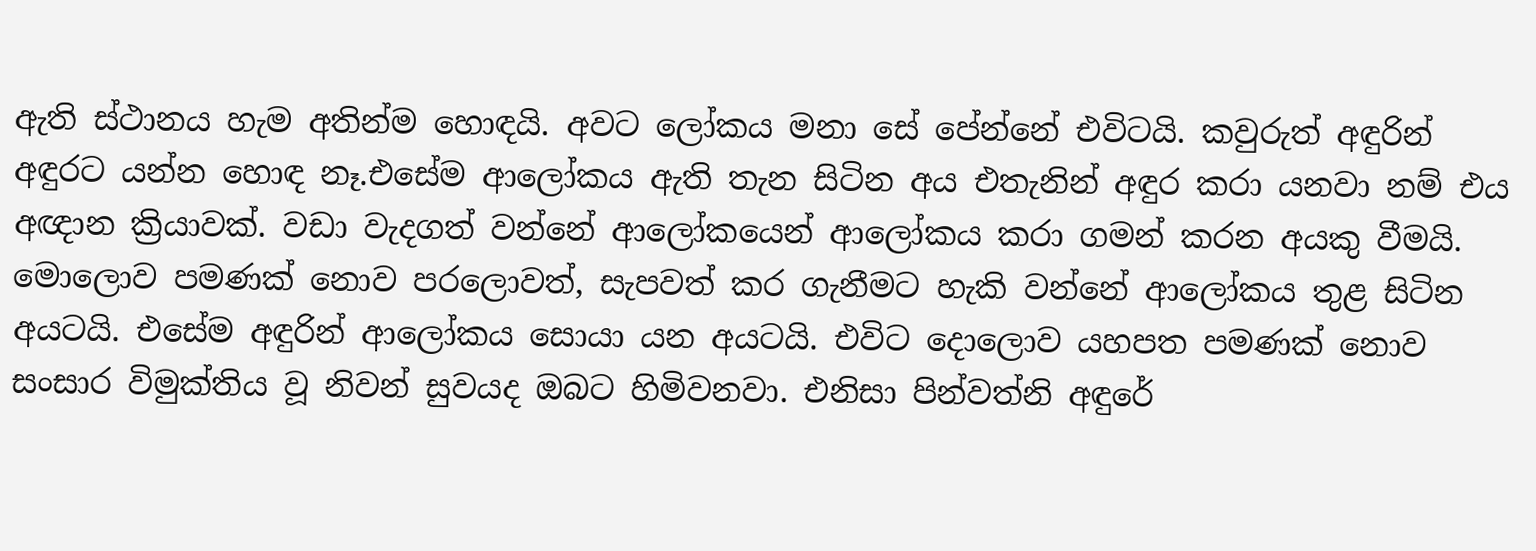ඇති ස්ථානය හැම අතින්ම හොඳයි. අවට ලෝකය මනා සේ පේන්නේ එවිටයි. කවුරුත් අඳුරින් අඳුරට යන්න හොඳ නෑ.එසේම ආලෝකය ඇති තැන සිටින අය එතැනින් අඳුර කරා යනවා නම් එය අඥාන ක්‍රියාවක්. වඩා වැදගත් වන්නේ ආලෝකයෙන් ආලෝකය කරා ගමන් කරන අයකු වීමයි. මොලොව පමණක් නොව පරලොවත්, සැපවත් කර ගැනීමට හැකි වන්නේ ආලෝකය තුළ සිටින අයටයි. එසේම අඳුරින් ආලෝකය සොයා යන අයටයි. එවිට දොලොව යහපත පමණක් නොව සංසාර විමුක්තිය වූ නිවන් සුවයද ඔබට හිමිවනවා. එනිසා පින්වත්නි අඳුරේ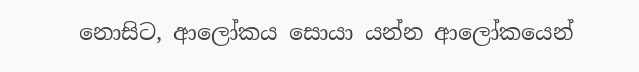නොසිට, ආලෝකය සොයා යන්න ආලෝකයෙන්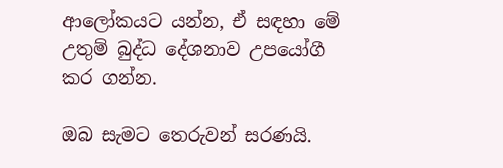ආලෝකයට යන්න, ඒ සඳහා මේ උතුම් බුද්ධ දේශනාව උපයෝගී කර ගන්න.

ඔබ සැමට තෙරුවන් සරණයි.